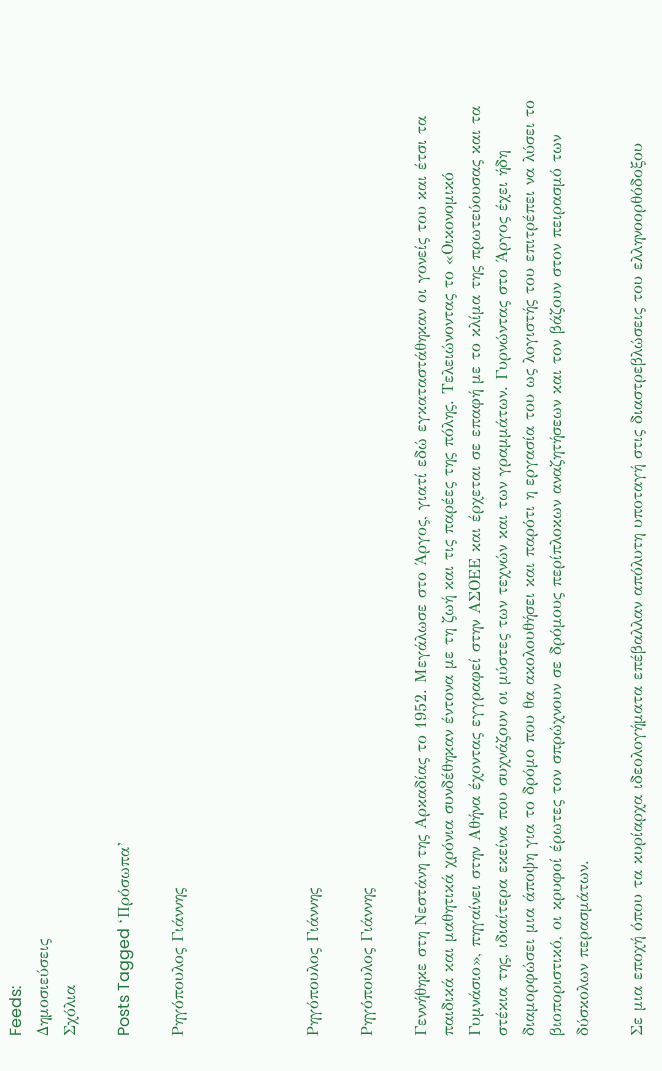Feeds:
Δημοσιεύσεις
Σχόλια

Posts Tagged ‘Πρόσωπα’

Ρηγόπουλος Γιάννης




Ρηγόπουλος Γιάννης

Ρηγόπουλος Γιάννης

Γεννήθηκε στη Νεστάνη της Αρκαδίας το 1952. Μεγάλωσε στο Άργος, γιατί εδώ εγκαταστάθηκαν οι γονείς του και έτσι τα παιδικά και μαθητικά χρόνια συνδέθηκαν έντονα με τη ζωή και τις παρέες της πόλης. Τελειώνοντας το «Οικονομικό Γυμνάσιο», πηγαίνει στην Αθήνα έχοντας εγγραφεί στην ΑΣΟΕΕ και έρχεται σε επαφή με το κλίμα της πρωτεύουσας και τα στέκια της, ιδιαίτερα εκείνα που συχνάζουν οι μύστες των τεχνών και των γραμμάτων. Γυρνώντας στο Άργος έχει ήδη διαμορφώσει μια άποψη για το δρόμο που θα ακολουθήσει και παρότι η εργασία του ως λογιστής του επιτρέπει να λύσει το βιοποριστικό, οι κρυφοί έρωτες τον σπρώχνουν σε δρόμους περίπλοκων αναζητήσεων και τον βάζουν στον πειρασμό των δύσκολων περασμάτων.

Σε μια εποχή όπου τα κυρίαρχα ιδεολογήματα επέβαλλαν απόλυτη υποταγή στις διαστρεβλώσεις του ελληνοορθόδοξου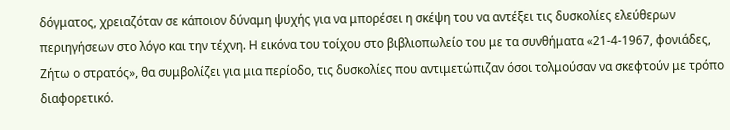δόγματος, χρειαζόταν σε κάποιον δύναμη ψυχής για να μπορέσει η σκέψη του να αντέξει τις δυσκολίες ελεύθερων περιηγήσεων στο λόγο και την τέχνη. Η εικόνα του τοίχου στο βιβλιοπωλείο του με τα συνθήματα «21-4-1967, φονιάδες, Ζήτω ο στρατός», θα συμβολίζει για μια περίοδο, τις δυσκολίες που αντιμετώπιζαν όσοι τολμούσαν να σκεφτούν με τρόπο διαφορετικό.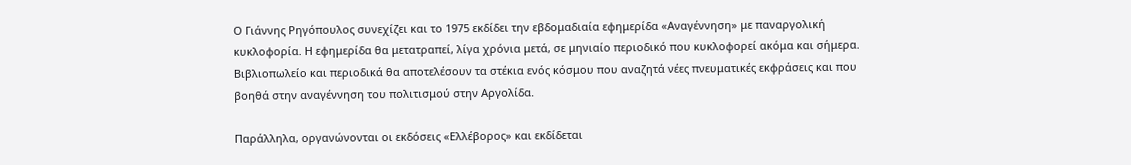Ο Γιάννης Ρηγόπουλος συνεχίζει και το 1975 εκδίδει την εβδομαδιαία εφημερίδα «Αναγέννηση» με παναργολική κυκλοφορία. Η εφημερίδα θα μετατραπεί, λίγα χρόνια μετά, σε μηνιαίο περιοδικό που κυκλοφορεί ακόμα και σήμερα. Βιβλιοπωλείο και περιοδικά θα αποτελέσουν τα στέκια ενός κόσμου που αναζητά νέες πνευματικές εκφράσεις και που βοηθά στην αναγέννηση του πολιτισμού στην Αργολίδα.

Παράλληλα, οργανώνονται οι εκδόσεις «Ελλέβορος» και εκδίδεται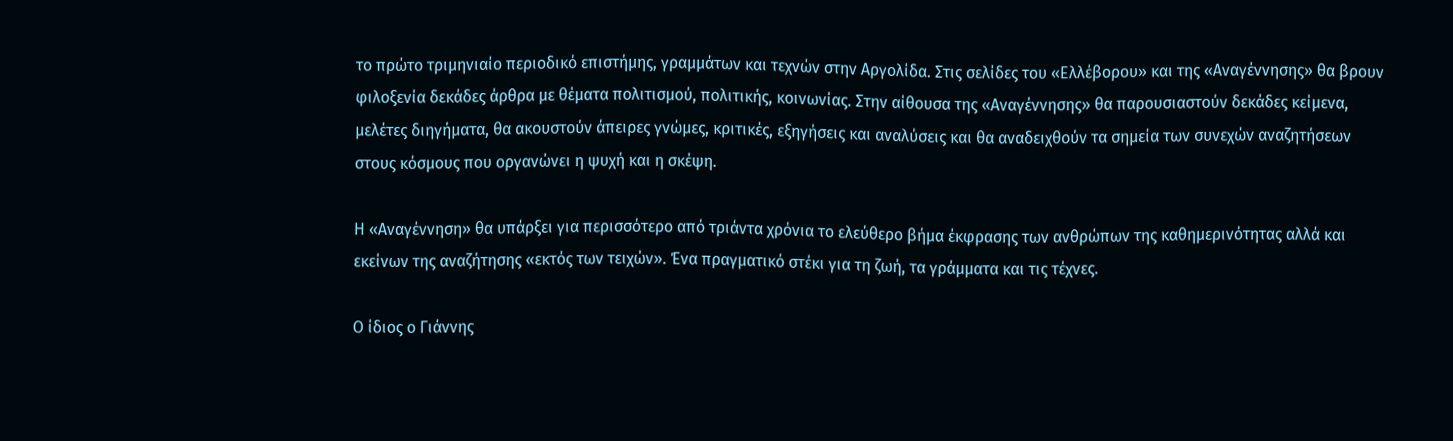το πρώτο τριμηνιαίο περιοδικό επιστήμης, γραμμάτων και τεχνών στην Αργολίδα. Στις σελίδες του «Ελλέβορου» και της «Αναγέννησης» θα βρουν φιλοξενία δεκάδες άρθρα με θέματα πολιτισμού, πολιτικής, κοινωνίας. Στην αίθουσα της «Αναγέννησης» θα παρουσιαστούν δεκάδες κείμενα, μελέτες διηγήματα, θα ακουστούν άπειρες γνώμες, κριτικές, εξηγήσεις και αναλύσεις και θα αναδειχθούν τα σημεία των συνεχών αναζητήσεων στους κόσμους που οργανώνει η ψυχή και η σκέψη.

Η «Αναγέννηση» θα υπάρξει για περισσότερο από τριάντα χρόνια το ελεύθερο βήμα έκφρασης των ανθρώπων της καθημερινότητας αλλά και εκείνων της αναζήτησης «εκτός των τειχών». Ένα πραγματικό στέκι για τη ζωή, τα γράμματα και τις τέχνες.

Ο ίδιος ο Γιάννης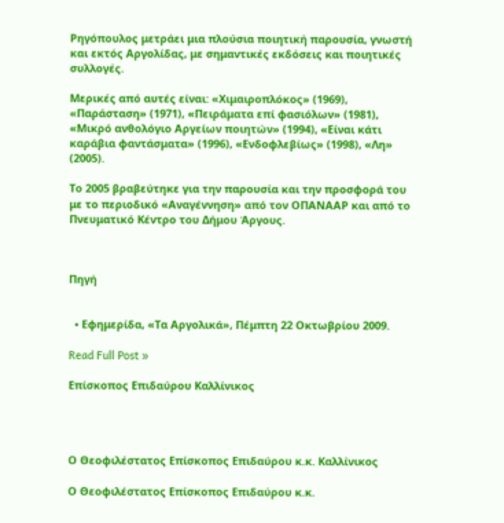Ρηγόπουλος μετράει μια πλούσια ποιητική παρουσία, γνωστή και εκτός Αργολίδας, με σημαντικές εκδόσεις και ποιητικές συλλογές.

Μερικές από αυτές είναι: «Χιμαιροπλόκος» (1969), «Παράσταση» (1971), «Πειράματα επί φασιόλων» (1981), «Μικρό ανθολόγιο Αργείων ποιητών» (1994), «Είναι κάτι καράβια φαντάσματα» (1996), «Ενδοφλεβίως» (1998), «Λη» (2005).

Το 2005 βραβεύτηκε για την παρουσία και την προσφορά του με το περιοδικό «Αναγέννηση» από τον ΟΠΑΝΑΑΡ και από το Πνευματικό Κέντρο του Δήμου Άργους.



Πηγή


  • Εφημερίδα, «Τα Αργολικά», Πέμπτη 22 Οκτωβρίου 2009.

Read Full Post »

Επίσκοπος Επιδαύρου Καλλίνικος




Ο Θεοφιλέστατος Επίσκοπος Επιδαύρου κ.κ. Καλλίνικος

Ο Θεοφιλέστατος Επίσκοπος Επιδαύρου κ.κ.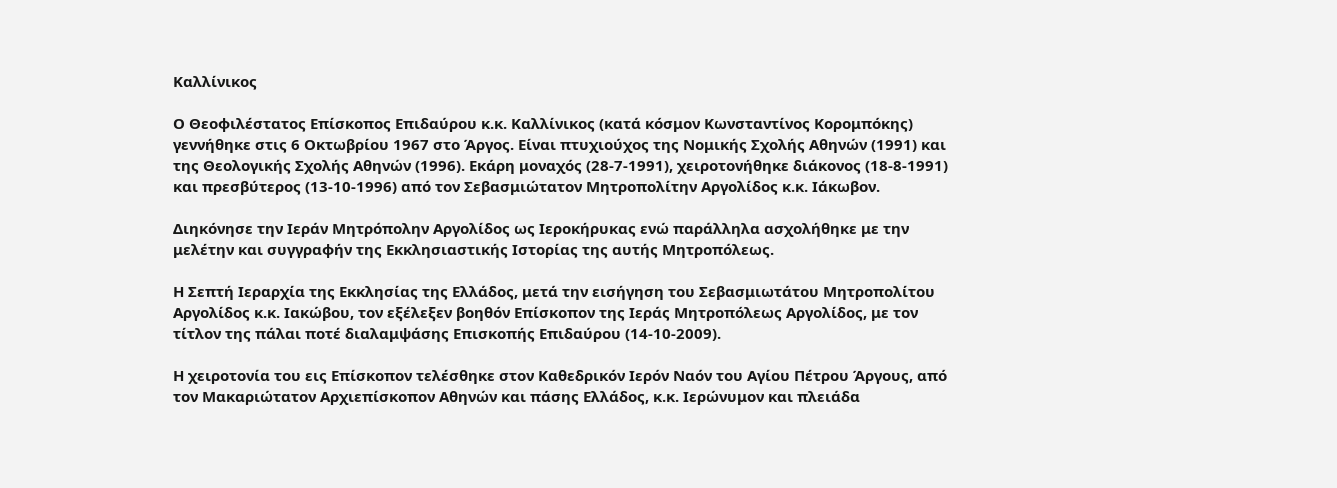Καλλίνικος

Ο Θεοφιλέστατος Επίσκοπος Επιδαύρου κ.κ. Καλλίνικος (κατά κόσμον Κωνσταντίνος Κορομπόκης) γεννήθηκε στις 6 Οκτωβρίου 1967 στο Άργος. Είναι πτυχιούχος της Νομικής Σχολής Αθηνών (1991) και της Θεολογικής Σχολής Αθηνών (1996). Εκάρη μοναχός (28-7-1991), χειροτονήθηκε διάκονος (18-8-1991) και πρεσβύτερος (13-10-1996) από τον Σεβασμιώτατον Μητροπολίτην Αργολίδος κ.κ. Ιάκωβον.

Διηκόνησε την Ιεράν Μητρόπολην Αργολίδος ως Ιεροκήρυκας ενώ παράλληλα ασχολήθηκε με την μελέτην και συγγραφήν της Εκκλησιαστικής Ιστορίας της αυτής Μητροπόλεως.

Η Σεπτή Ιεραρχία της Εκκλησίας της Ελλάδος, μετά την εισήγηση του Σεβασμιωτάτου Μητροπολίτου Αργολίδος κ.κ. Ιακώβου, τον εξέλεξεν βοηθόν Επίσκοπον της Ιεράς Μητροπόλεως Αργολίδος, με τον τίτλον της πάλαι ποτέ διαλαμψάσης Επισκοπής Επιδαύρου (14-10-2009).

Η χειροτονία του εις Επίσκοπον τελέσθηκε στον Καθεδρικόν Ιερόν Ναόν του Αγίου Πέτρου Άργους, από τον Μακαριώτατον Αρχιεπίσκοπον Αθηνών και πάσης Ελλάδος, κ.κ. Ιερώνυμον και πλειάδα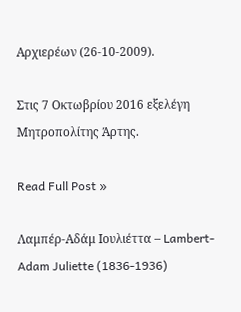Αρχιερέων (26-10-2009).

Στις 7 Οκτωβρίου 2016 εξελέγη Μητροπολίτης Άρτης.

Read Full Post »

Λαμπέρ-Αδάμ Ιουλιέττα – Lambert-Adam Juliette (1836-1936)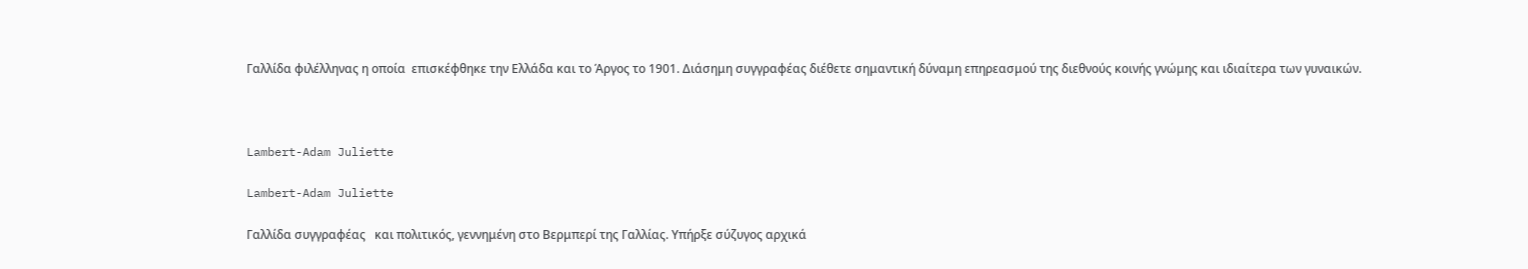Γαλλίδα φιλέλληνας η οποία  επισκέφθηκε την Ελλάδα και το Άργος το 1901. Διάσημη συγγραφέας διέθετε σημαντική δύναμη επηρεασμού της διεθνούς κοινής γνώμης και ιδιαίτερα των γυναικών.



Lambert-Adam Juliette

Lambert-Adam Juliette

Γαλλίδα συγγραφέας   και πολιτικός, γεννημένη στο Βερμπερί της Γαλλίας. Υπήρξε σύζυγος αρχικά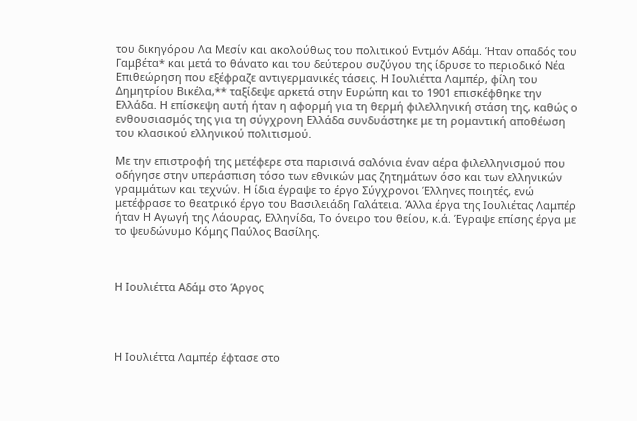του δικηγόρου Λα Μεσίν και ακολούθως του πολιτικού Εντμόν Αδάμ. Ήταν οπαδός του Γαμβέτα* και μετά το θάνατο και του δεύτερου συζύγου της ίδρυσε το περιοδικό Νέα Επιθεώρηση που εξέφραζε αντιγερμανικές τάσεις. Η Ιουλιέττα Λαμπέρ, φίλη του Δημητρίου Βικέλα,** ταξίδεψε αρκετά στην Ευρώπη και το 1901 επισκέφθηκε την Ελλάδα. Η επίσκεψη αυτή ήταν η αφορμή για τη θερμή φιλελληνική στάση της, καθώς ο ενθουσιασμός της για τη σύγχρονη Ελλάδα συνδυάστηκε με τη ρομαντική αποθέωση του κλασικού ελληνικού πολιτισμού.

Με την επιστροφή της μετέφερε στα παρισινά σαλόνια έναν αέρα φιλελληνισμού που οδήγησε στην υπεράσπιση τόσο των εθνικών μας ζητημάτων όσο και των ελληνικών γραμμάτων και τεχνών. Η ίδια έγραψε το έργο Σύγχρονοι Έλληνες ποιητές, ενώ μετέφρασε το θεατρικό έργο του Βασιλειάδη Γαλάτεια. Άλλα έργα της Ιουλιέτας Λαμπέρ ήταν Η Αγωγή της Λάουρας, Ελληνίδα, Το όνειρο του θείου, κ.ά. Έγραψε επίσης έργα με το ψευδώνυμο Κόμης Παύλος Βασίλης.



Η Ιουλιέττα Αδάμ στο Άργος




Η Ιουλιέττα Λαμπέρ έφτασε στο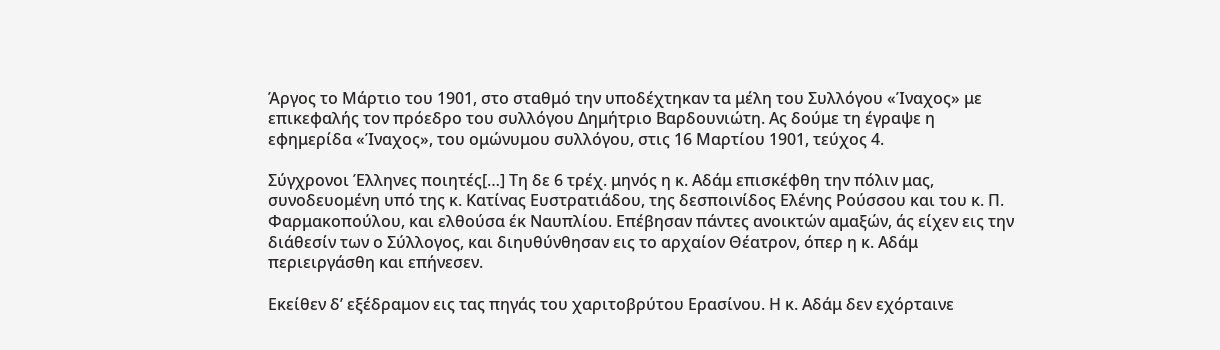Άργος το Μάρτιο του 1901, στο σταθμό την υποδέχτηκαν τα μέλη του Συλλόγου «Ίναχος» με επικεφαλής τον πρόεδρο του συλλόγου Δημήτριο Βαρδουνιώτη. Ας δούμε τη έγραψε η εφημερίδα «Ίναχος», του ομώνυμου συλλόγου, στις 16 Μαρτίου 1901, τεύχος 4.

Σύγχρονοι Έλληνες ποιητές[…] Τη δε 6 τρέχ. μηνός η κ. Αδάμ επισκέφθη την πόλιν μας, συνοδευομένη υπό της κ. Κατίνας Ευστρατιάδου, της δεσποινίδος Ελένης Ρούσσου και του κ. Π. Φαρμακοπούλου, και ελθούσα έκ Ναυπλίου. Επέβησαν πάντες ανοικτών αμαξών, άς είχεν εις την διάθεσίν των ο Σύλλογος, και διηυθύνθησαν εις το αρχαίον Θέατρον, όπερ η κ. Αδάμ περιειργάσθη και επήνεσεν.

Εκείθεν δ’ εξέδραμον εις τας πηγάς του χαριτοβρύτου Ερασίνου. Η κ. Αδάμ δεν εχόρταινε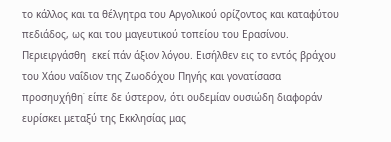το κάλλος και τα θέλγητρα του Αργολικού ορίζοντος και καταφύτου πεδιάδος, ως και του μαγευτικού τοπείου του Ερασίνου. Περιειργάσθη  εκεί πάν άξιον λόγου. Εισήλθεν εις το εντός βράχου του Χάου ναΐδιον της Ζωοδόχου Πηγής και γονατίσασα προσηυχήθη˙ είπε δε ύστερον, ότι ουδεμίαν ουσιώδη διαφοράν ευρίσκει μεταξύ της Εκκλησίας μας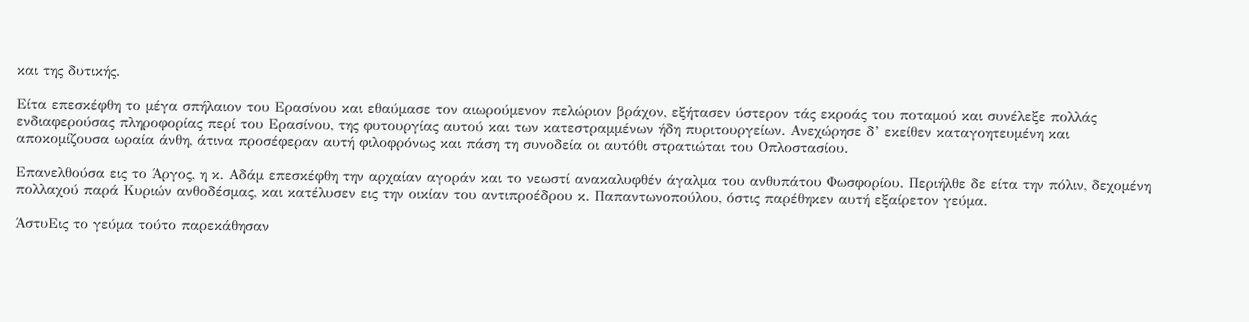και της δυτικής.

Είτα επεσκέφθη το μέγα σπήλαιον του Ερασίνου και εθαύμασε τον αιωρούμενον πελώριον βράχον, εξήτασεν ύστερον τάς εκροάς του ποταμού και συνέλεξε πολλάς ενδιαφερούσας πληροφορίας περί του Ερασίνου, της φυτουργίας αυτού και των κατεστραμμένων ήδη πυριτουργείων. Ανεχώρησε δ’ εκείθεν καταγοητευμένη και αποκομίζουσα ωραία άνθη, άτινα προσέφεραν αυτή φιλοφρόνως και πάση τη συνοδεία οι αυτόθι στρατιώται του Οπλοστασίου.

Επανελθούσα εις το Άργος, η κ. Αδάμ επεσκέφθη την αρχαίαν αγοράν και το νεωστί ανακαλυφθέν άγαλμα του ανθυπάτου Φωσφορίου. Περιήλθε δε είτα την πόλιν, δεχομένη πολλαχού παρά Κυριών ανθοδέσμας, και κατέλυσεν εις την οικίαν του αντιπροέδρου κ. Παπαντωνοπούλου, όστις παρέθηκεν αυτή εξαίρετον γεύμα.

ΆστυΕις το γεύμα τούτο παρεκάθησαν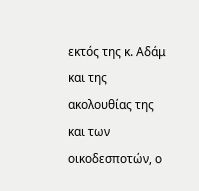εκτός της κ. Αδάμ και της ακολουθίας της και των οικοδεσποτών, ο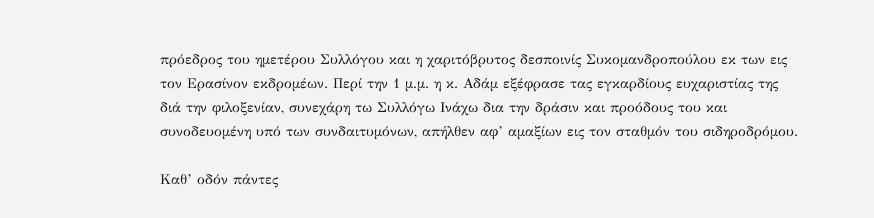πρόεδρος του ημετέρου Συλλόγου και η χαριτόβρυτος δεσποινίς Συκομανδροπούλου εκ των εις τον Ερασίνον εκδρομέων. Περί την 1 μ.μ. η κ. Αδάμ εξέφρασε τας εγκαρδίους ευχαριστίας της διά την φιλοξενίαν, συνεχάρη τω Συλλόγω Ινάχω δια την δράσιν και προόδους του και συνοδευομένη υπό των συνδαιτυμόνων, απήλθεν αφ’ αμαξίων εις τον σταθμόν του σιδηροδρόμου.

Καθ’ οδόν πάντες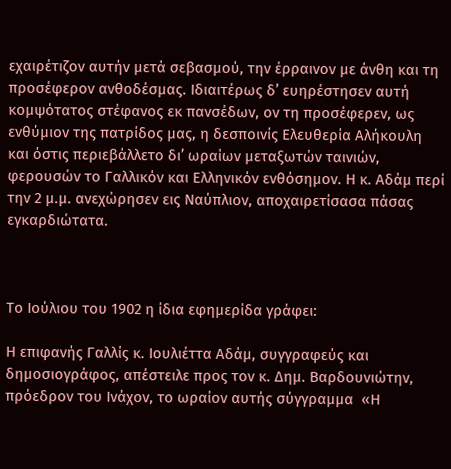εχαιρέτιζον αυτήν μετά σεβασμού, την έρραινον με άνθη και τη προσέφερον ανθοδέσμας. Ιδιαιτέρως δ’ ευηρέστησεν αυτή κομψότατος στέφανος εκ πανσέδων, ον τη προσέφερεν, ως ενθύμιον της πατρίδος μας, η δεσποινίς Ελευθερία Αλήκουλη και όστις περιεβάλλετο δι’ ωραίων μεταξωτών ταινιών, φερουσών το Γαλλικόν και Ελληνικόν ενθόσημον. Η κ. Αδάμ περί την 2 μ.μ. ανεχώρησεν εις Ναύπλιον, αποχαιρετίσασα πάσας εγκαρδιώτατα.



Το Ιούλιου του 1902 η ίδια εφημερίδα γράφει:

Η επιφανής Γαλλίς κ. Ιουλιέττα Αδάμ, συγγραφεύς και δημοσιογράφος, απέστειλε προς τον κ. Δημ. Βαρδουνιώτην, πρόεδρον του Ινάχον, το ωραίον αυτής σύγγραμμα  «Η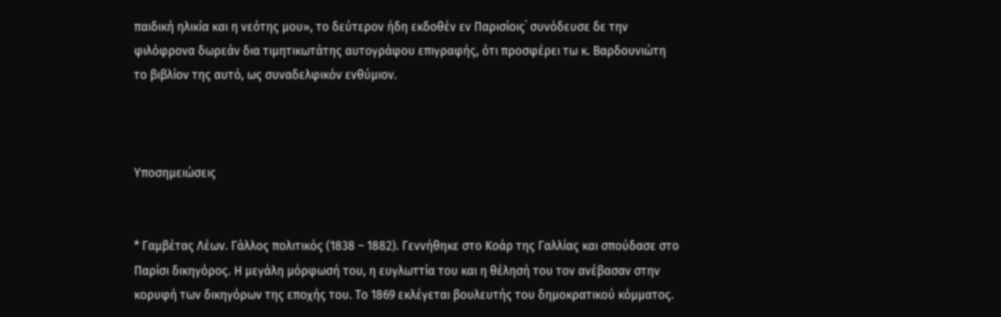παιδική ηλικία και η νεότης μου», το δεύτερον ήδη εκδοθέν εν Παρισίοις˙ συνόδευσε δε την φιλόφρονα δωρεάν δια τιμητικωτάτης αυτογράφου επιγραφής, ότι προσφέρει τω κ. Βαρδουνιώτη το βιβλίον της αυτό, ως συναδελφικόν ενθύμιον.



Υποσημειώσεις


* Γαμβέτας Λέων. Γάλλος πολιτικός (1838 – 1882). Γεννήθηκε στο Κοάρ της Γαλλίας και σπούδασε στο Παρίσι δικηγόρος. Η μεγάλη μόρφωσή του, η ευγλωττία του και η θέλησή του τον ανέβασαν στην κορυφή των δικηγόρων της εποχής του. Το 1869 εκλέγεται βουλευτής του δημοκρατικού κόμματος.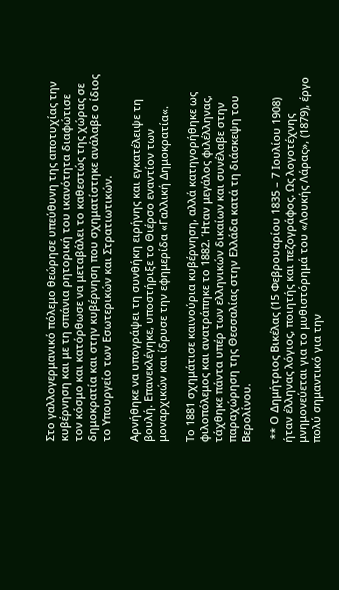Στο γαλλογερμανικό πόλεμο θεώρησε υπεύθυνη της αποτυχίας την κυβέρνηση και με τη σπάνια ρητορική του ικανότητα διαφώτισε τον κόσμο και κατόρθωσε να μεταβάλει το καθεστώς της χώρας σε δημοκρατία και στην κυβέρνηση που σχηματίστηκε ανάλαβε ο ίδιος το Υπουργείο των Εσωτερικών και Στρατιωτικών.

Αρνήθηκε να υπογράψει τη συνθήκη ειρήνης και εγκατέλειψε τη βουλή. Επανεκλέγηκε, υποστήριξε το Θιέρσο εναντίον των μοναρχικών και ίδρυσε την εφημερίδα «Γαλλική Δημοκρατία«.

Το 1881 σχημάτισε καινούρια κυβέρνηση, αλλά κατηγορήθηκε ως φιλοπόλεμος και ανατράπηκε το 1882. Ήταν μεγάλος φιλέλληνας, τάχθηκε πάντα υπέρ των ελληνικών δικαίων και συνέλαβε στην παραχώρηση της Θεσσαλίας στην Ελλάδα κατά τη διάσκεψη του Βερολίνου.

 ** Ο Δημήτριος Βικέλας (15 Φεβρουαρίου 1835 – 7 Ιουλίου 1908) ήταν έλληνας λόγιος, ποιητής και πεζογράφος. Ως λογοτέχνης μνημονεύεται για το μυθιστόρημά του «Λουκής Λάρας», (1879), έργο πολύ σημαντικό για την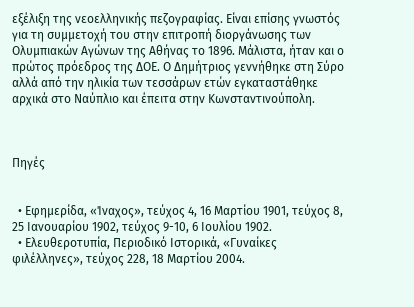εξέλιξη της νεοελληνικής πεζογραφίας. Είναι επίσης γνωστός για τη συμμετοχή του στην επιτροπή διοργάνωσης των Ολυμπιακών Αγώνων της Αθήνας το 1896. Μάλιστα, ήταν και ο πρώτος πρόεδρος της ΔΟΕ. Ο Δημήτριος γεννήθηκε στη Σύρο αλλά από την ηλικία των τεσσάρων ετών εγκαταστάθηκε αρχικά στο Ναύπλιο και έπειτα στην Κωνσταντινούπολη.



Πηγές


  • Εφημερίδα, «Ίναχος», τεύχος 4, 16 Μαρτίου 1901, τεύχος 8, 25 Ιανουαρίου 1902, τεύχος 9-10, 6 Ιουλίου 1902.
  • Ελευθεροτυπία, Περιοδικό Ιστορικά, «Γυναίκες φιλέλληνες», τεύχος 228, 18 Μαρτίου 2004.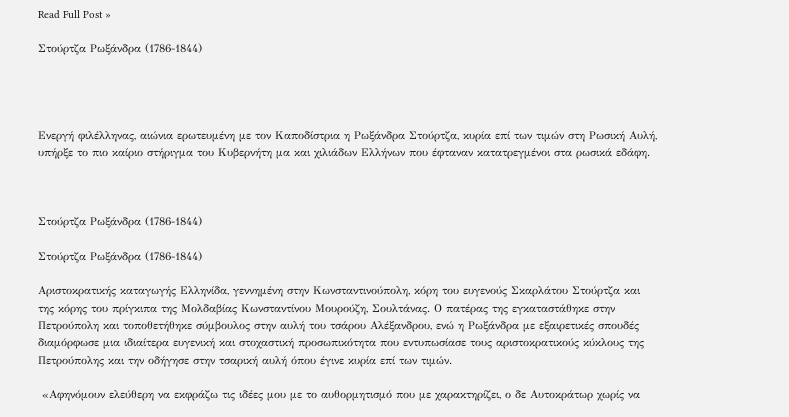Read Full Post »

Στούρτζα Ρωξάνδρα (1786-1844)




Ενεργή φιλέλληνας, αιώνια ερωτευμένη με τον Καποδίστρια η Ρωξάνδρα Στούρτζα, κυρία επί των τιμών στη Ρωσική Αυλή, υπήρξε το πιο καίριο στήριγμα του Κυβερνήτη μα και χιλιάδων Ελλήνων που έφταναν κατατρεγμένοι στα ρωσικά εδάφη.



Στούρτζα Ρωξάνδρα (1786-1844)

Στούρτζα Ρωξάνδρα (1786-1844)

Αριστοκρατικής καταγωγής Ελληνίδα, γεννημένη στην Κωνσταντινούπολη, κόρη του ευγενούς Σκαρλάτου Στούρτζα και της κόρης του πρίγκιπα της Μολδαβίας Κωνσταντίνου Μουρούζη, Σουλτάνας. Ο πατέρας της εγκαταστάθηκε στην Πετρούπολη και τοποθετήθηκε σύμβουλος στην αυλή του τσάρου Αλέξανδρου, ενώ η Ρωξάνδρα με εξαιρετικές σπουδές διαμόρφωσε μια ιδιαίτερα ευγενική και στοχαστική προσωπικότητα που εντυπωσίασε τους αριστοκρατικούς κύκλους της Πετρούπολης και την οδήγησε στην τσαρική αυλή όπου έγινε κυρία επί των τιμών.

 «Αφηνόμουν ελεύθερη να εκφράζω τις ιδέες μου με το αυθορμητισμό που με χαρακτηρίζει, ο δε Αυτοκράτωρ χωρίς να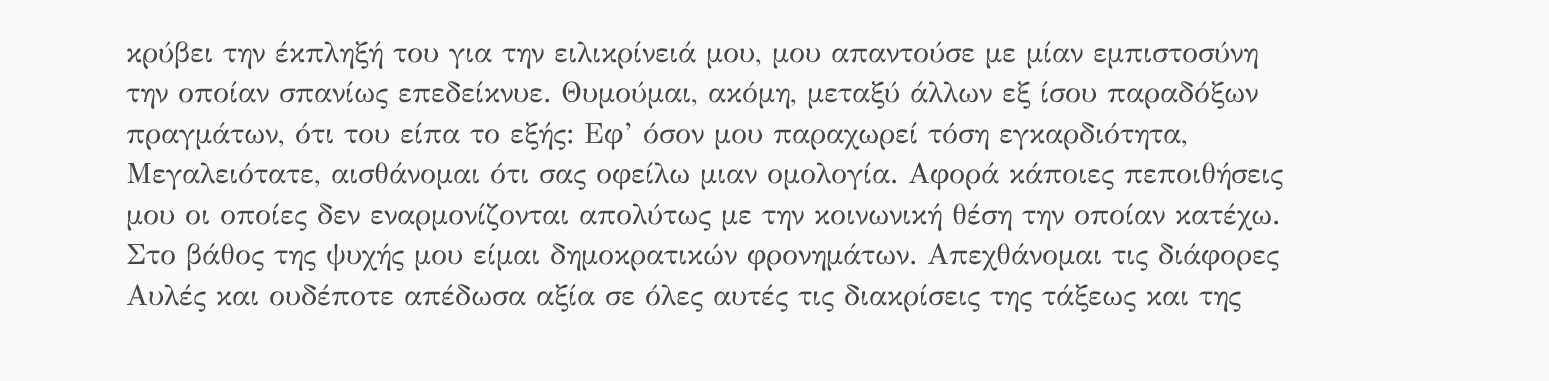κρύβει την έκπληξή του για την ειλικρίνειά μου, μου απαντούσε με μίαν εμπιστοσύνη την οποίαν σπανίως επεδείκνυε. Θυμούμαι, ακόμη, μεταξύ άλλων εξ ίσου παραδόξων πραγμάτων, ότι του είπα το εξής: Εφ’ όσον μου παραχωρεί τόση εγκαρδιότητα, Μεγαλειότατε, αισθάνομαι ότι σας οφείλω μιαν ομολογία. Αφορά κάποιες πεποιθήσεις μου οι οποίες δεν εναρμονίζονται απολύτως με την κοινωνική θέση την οποίαν κατέχω. Στο βάθος της ψυχής μου είμαι δημοκρατικών φρονημάτων. Απεχθάνομαι τις διάφορες Αυλές και ουδέποτε απέδωσα αξία σε όλες αυτές τις διακρίσεις της τάξεως και της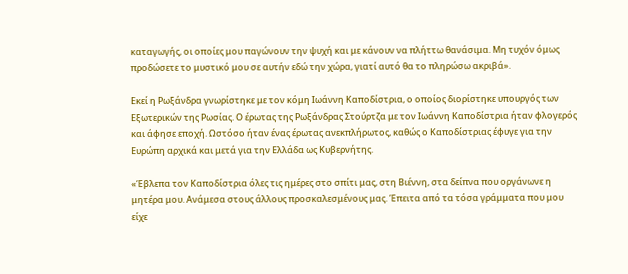καταγωγής, οι οποίες μου παγώνουν την ψυχή και με κάνουν να πλήττω θανάσιμα. Μη τυχόν όμως προδώσετε το μυστικό μου σε αυτήν εδώ την χώρα, γιατί αυτό θα το πληρώσω ακριβά».

Εκεί η Ρωξάνδρα γνωρίστηκε με τον κόμη Ιωάννη Καποδίστρια, ο οποίος διορίστηκε υπουργός των Εξωτερικών της Ρωσίας. Ο έρωτας της Ρωξάνδρας Στούρτζα με τον Ιωάννη Καποδίστρια ήταν φλογερός και άφησε εποχή. Ωστόσο ήταν ένας έρωτας ανεκπλήρωτος, καθώς ο Καποδίστριας έφυγε για την Ευρώπη αρχικά και μετά για την Ελλάδα ως Κυβερνήτης.

«Έβλεπα τον Καποδίστρια όλες τις ημέρες στο σπίτι μας, στη Βιέννη, στα δείπνα που οργάνωνε η μητέρα μου. Ανάμεσα στους άλλους προσκαλεσμένους μας. Έπειτα από τα τόσα γράμματα που μου είχε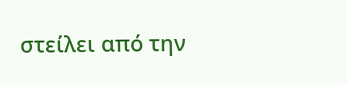στείλει από την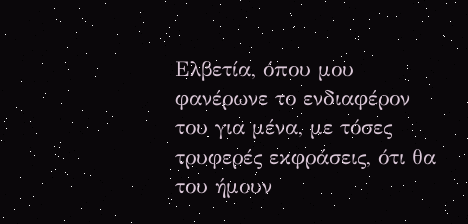Ελβετία, όπου μου φανέρωνε το ενδιαφέρον του για μένα, με τόσες τρυφερές εκφράσεις, ότι θα του ήμουν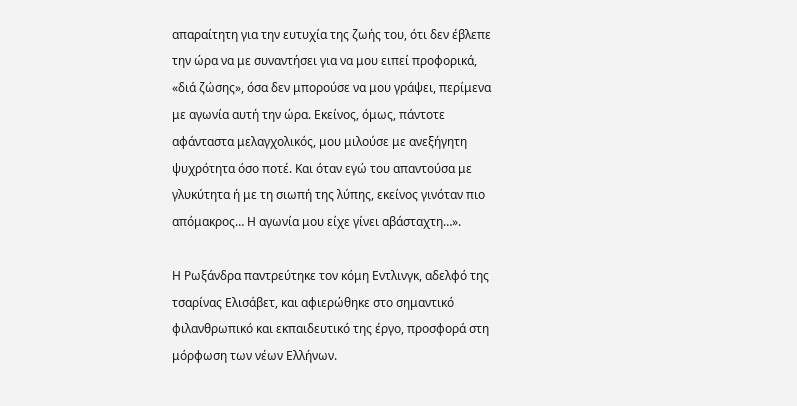απαραίτητη για την ευτυχία της ζωής του, ότι δεν έβλεπε την ώρα να με συναντήσει για να μου ειπεί προφορικά, «διά ζώσης», όσα δεν μπορούσε να μου γράψει, περίμενα με αγωνία αυτή την ώρα. Εκείνος, όμως, πάντοτε αφάνταστα μελαγχολικός, μου μιλούσε με ανεξήγητη ψυχρότητα όσο ποτέ. Και όταν εγώ του απαντούσα με γλυκύτητα ή με τη σιωπή της λύπης, εκείνος γινόταν πιο απόμακρος… Η αγωνία μου είχε γίνει αβάσταχτη…».

Η Ρωξάνδρα παντρεύτηκε τον κόμη Εντλινγκ, αδελφό της τσαρίνας Ελισάβετ, και αφιερώθηκε στο σημαντικό φιλανθρωπικό και εκπαιδευτικό της έργο, προσφορά στη μόρφωση των νέων Ελλήνων.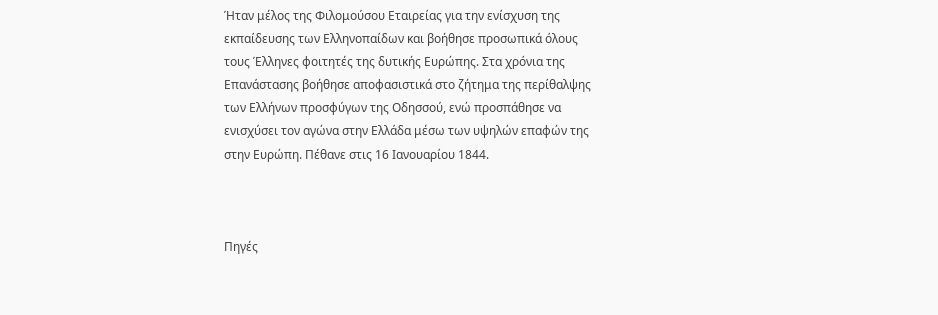Ήταν μέλος της Φιλομούσου Εταιρείας για την ενίσχυση της εκπαίδευσης των Ελληνοπαίδων και βοήθησε προσωπικά όλους τους Έλληνες φοιτητές της δυτικής Ευρώπης. Στα χρόνια της Επανάστασης βοήθησε αποφασιστικά στο ζήτημα της περίθαλψης των Ελλήνων προσφύγων της Οδησσού, ενώ προσπάθησε να ενισχύσει τον αγώνα στην Ελλάδα μέσω των υψηλών επαφών της στην Ευρώπη. Πέθανε στις 16 Ιανουαρίου 1844.



Πηγές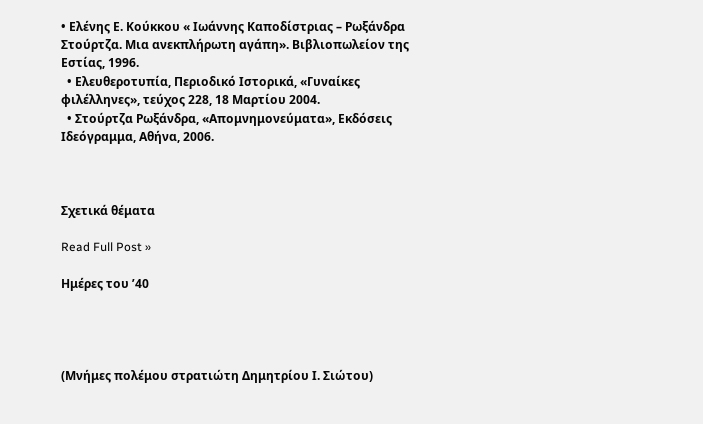• Ελένης Ε. Κούκκου « Ιωάννης Καποδίστριας – Ρωξάνδρα Στούρτζα. Μια ανεκπλήρωτη αγάπη». Βιβλιοπωλείον της Εστίας, 1996.
  • Ελευθεροτυπία, Περιοδικό Ιστορικά, «Γυναίκες φιλέλληνες», τεύχος 228, 18 Μαρτίου 2004.
  • Στούρτζα Ρωξάνδρα, «Απομνημονεύματα», Εκδόσεις Ιδεόγραμμα, Αθήνα, 2006.



Σχετικά θέματα

Read Full Post »

Ημέρες του ’40




(Μνήμες πολέμου στρατιώτη Δημητρίου Ι. Σιώτου)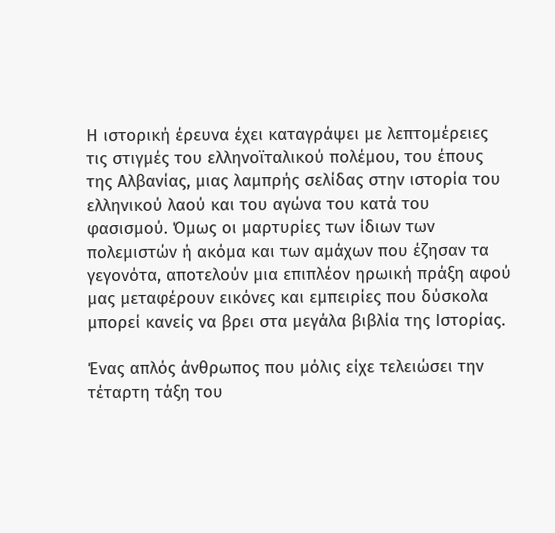Η ιστορική έρευνα έχει καταγράψει με λεπτομέρειες τις στιγμές του ελληνοϊταλικού πολέμου, του έπους της Αλβανίας, μιας λαμπρής σελίδας στην ιστορία του ελληνικού λαού και του αγώνα του κατά του φασισμού. Όμως οι μαρτυρίες των ίδιων των πολεμιστών ή ακόμα και των αμάχων που έζησαν τα γεγονότα, αποτελούν μια επιπλέον ηρωική πράξη αφού μας μεταφέρουν εικόνες και εμπειρίες που δύσκολα μπορεί κανείς να βρει στα μεγάλα βιβλία της Ιστορίας.

Ένας απλός άνθρωπος που μόλις είχε τελειώσει την τέταρτη τάξη του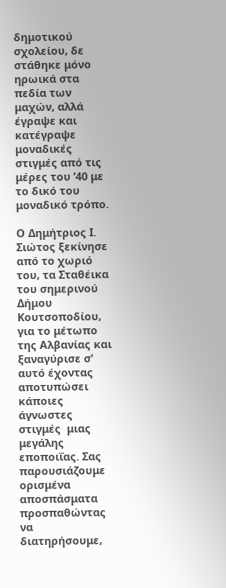δημοτικού σχολείου, δε στάθηκε μόνο ηρωικά στα πεδία των μαχών, αλλά έγραψε και κατέγραψε μοναδικές στιγμές από τις μέρες του ’40 με το δικό του μοναδικό τρόπο.

Ο Δημήτριος Ι. Σιώτος ξεκίνησε από το χωριό του, τα Σταθέικα του σημερινού Δήμου Κουτσοποδίου, για το μέτωπο της Αλβανίας και ξαναγύρισε σ’ αυτό έχοντας αποτυπώσει κάποιες άγνωστες στιγμές  μιας μεγάλης εποποιΐας. Σας παρουσιάζουμε ορισμένα αποσπάσματα προσπαθώντας να διατηρήσουμε,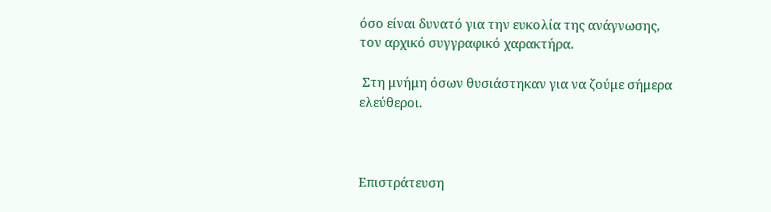όσο είναι δυνατό για την ευκολία της ανάγνωσης, τον αρχικό συγγραφικό χαρακτήρα.

 Στη μνήμη όσων θυσιάστηκαν για να ζούμε σήμερα ελεύθεροι.



Επιστράτευση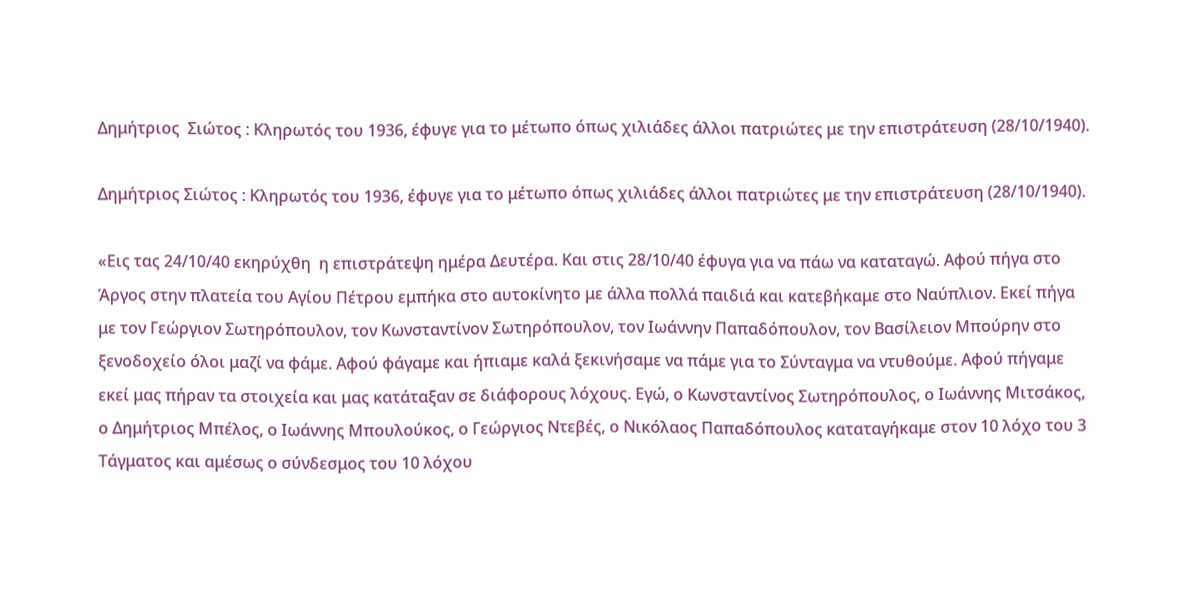Δημήτριος  Σιώτος : Κληρωτός του 1936, έφυγε για το μέτωπο όπως χιλιάδες άλλοι πατριώτες με την επιστράτευση (28/10/1940).

Δημήτριος Σιώτος : Κληρωτός του 1936, έφυγε για το μέτωπο όπως χιλιάδες άλλοι πατριώτες με την επιστράτευση (28/10/1940).

«Εις τας 24/10/40 εκηρύχθη  η επιστράτεψη ημέρα Δευτέρα. Και στις 28/10/40 έφυγα για να πάω να καταταγώ. Αφού πήγα στο Άργος στην πλατεία του Αγίου Πέτρου εμπήκα στο αυτοκίνητο με άλλα πολλά παιδιά και κατεβήκαμε στο Ναύπλιον. Εκεί πήγα με τον Γεώργιον Σωτηρόπουλον, τον Κωνσταντίνον Σωτηρόπουλον, τον Ιωάννην Παπαδόπουλον, τον Βασίλειον Μπούρην στο ξενοδοχείο όλοι μαζί να φάμε. Αφού φάγαμε και ήπιαμε καλά ξεκινήσαμε να πάμε για το Σύνταγμα να ντυθούμε. Αφού πήγαμε εκεί μας πήραν τα στοιχεία και μας κατάταξαν σε διάφορους λόχους. Εγώ, ο Κωνσταντίνος Σωτηρόπουλος, ο Ιωάννης Μιτσάκος, ο Δημήτριος Μπέλος, ο Ιωάννης Μπουλούκος, ο Γεώργιος Ντεβές, ο Νικόλαος Παπαδόπουλος καταταγήκαμε στον 10 λόχο του 3 Τάγματος και αμέσως ο σύνδεσμος του 10 λόχου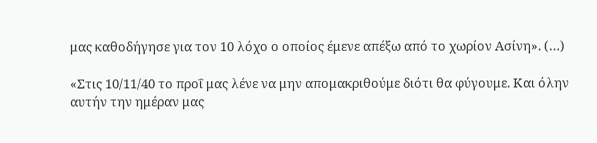μας καθοδήγησε για τον 10 λόχο ο οποίος έμενε απέξω από το χωρίον Ασίνη». (…)

«Στις 10/11/40 το προΐ μας λένε να μην απομακριθούμε διότι θα φύγουμε. Και όλην αυτήν την ημέραν μας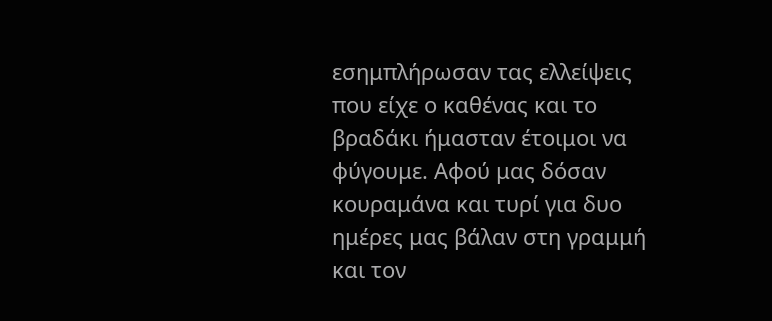εσημπλήρωσαν τας ελλείψεις που είχε ο καθένας και το βραδάκι ήμασταν έτοιμοι να φύγουμε. Αφού μας δόσαν κουραμάνα και τυρί για δυο ημέρες μας βάλαν στη γραμμή και τον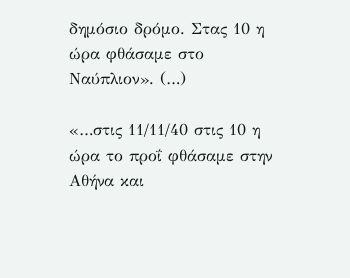δημόσιο δρόμο. Στας 10 η ώρα φθάσαμε στο Ναύπλιον». (…)

«…στις 11/11/40 στις 10 η ώρα το προΐ φθάσαμε στην Αθήνα και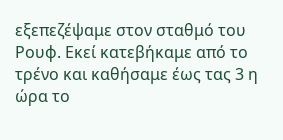εξεπεζέψαμε στον σταθμό του Ρουφ. Εκεί κατεβήκαμε από το τρένο και καθήσαμε έως τας 3 η ώρα το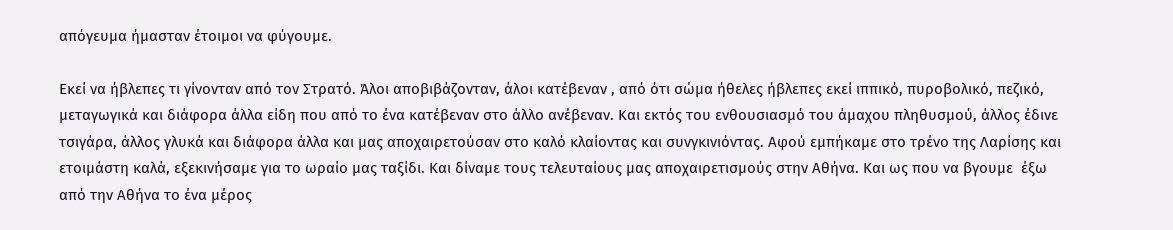απόγευμα ήμασταν έτοιμοι να φύγουμε.

Εκεί να ήβλεπες τι γίνονταν από τον Στρατό. Άλοι αποβιβάζονταν, άλοι κατέβεναν , από ότι σώμα ήθελες ήβλεπες εκεί ιππικό, πυροβολικό, πεζικό, μεταγωγικά και διάφορα άλλα είδη που από το ένα κατέβεναν στο άλλο ανέβεναν. Και εκτός του ενθουσιασμό του άμαχου πληθυσμού, άλλος έδινε τσιγάρα, άλλος γλυκά και διάφορα άλλα και μας αποχαιρετούσαν στο καλό κλαίοντας και συνγκινιόντας. Αφού εμπήκαμε στο τρένο της Λαρίσης και ετοιμάστη καλά, εξεκινήσαμε για το ωραίο μας ταξίδι. Και δίναμε τους τελευταίους μας αποχαιρετισμούς στην Αθήνα. Και ως που να βγουμε  έξω από την Αθήνα το ένα μέρος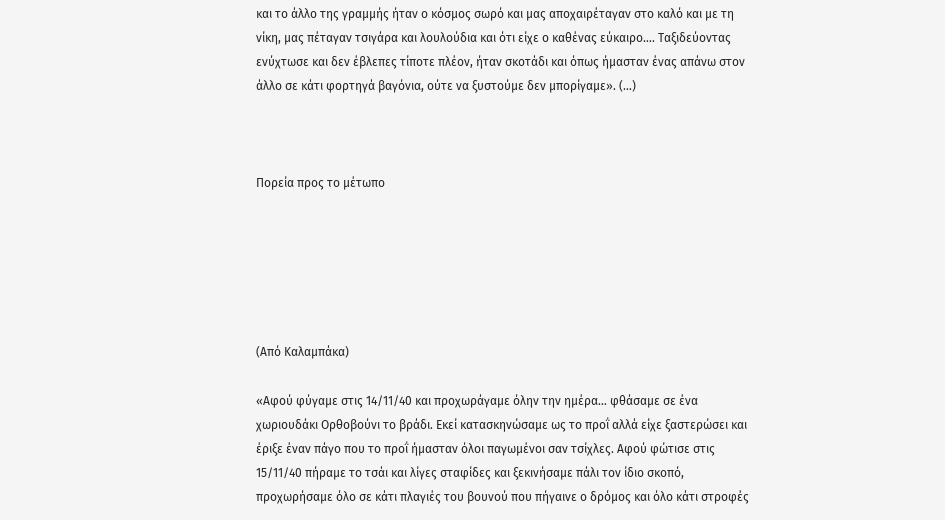και το άλλο της γραμμής ήταν ο κόσμος σωρό και μας αποχαιρέταγαν στο καλό και με τη νίκη, μας πέταγαν τσιγάρα και λουλούδια και ότι είχε ο καθένας εύκαιρο…. Ταξιδεύοντας ενύχτωσε και δεν έβλεπες τίποτε πλέον, ήταν σκοτάδι και όπως ήμασταν ένας απάνω στον άλλο σε κάτι φορτηγά βαγόνια, ούτε να ξυστούμε δεν μπορίγαμε». (…)



Πορεία προς το μέτωπο






(Από Καλαμπάκα)

«Αφού φύγαμε στις 14/11/40 και προχωράγαμε όλην την ημέρα… φθάσαμε σε ένα χωριουδάκι Ορθοβούνι το βράδι. Εκεί κατασκηνώσαμε ως το προΐ αλλά είχε ξαστερώσει και έριξε έναν πάγο που το προΐ ήμασταν όλοι παγωμένοι σαν τσίχλες. Αφού φώτισε στις 15/11/40 πήραμε το τσάι και λίγες σταφίδες και ξεκινήσαμε πάλι τον ίδιο σκοπό, προχωρήσαμε όλο σε κάτι πλαγιές του βουνού που πήγαινε ο δρόμος και όλο κάτι στροφές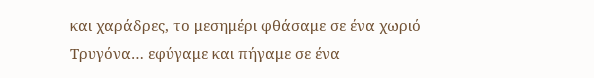και χαράδρες, το μεσημέρι φθάσαμε σε ένα χωριό Τρυγόνα… εφύγαμε και πήγαμε σε ένα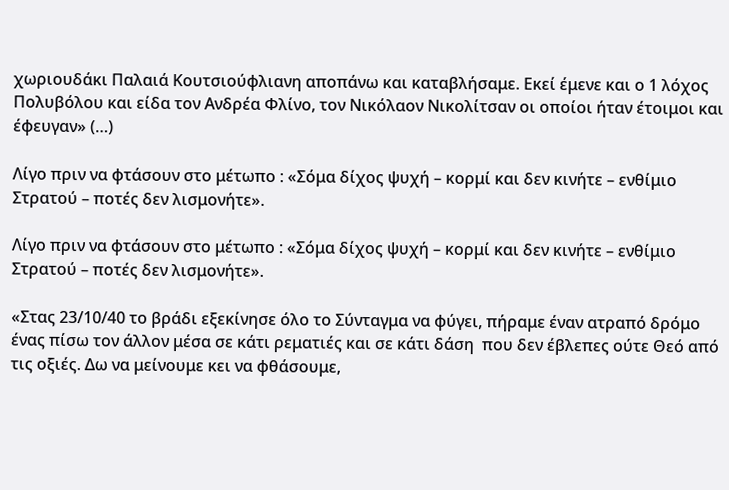χωριουδάκι Παλαιά Κουτσιούφλιανη αποπάνω και καταβλήσαμε. Εκεί έμενε και ο 1 λόχος Πολυβόλου και είδα τον Ανδρέα Φλίνο, τον Νικόλαον Νικολίτσαν οι οποίοι ήταν έτοιμοι και έφευγαν» (…)

Λίγο πριν να φτάσουν στο μέτωπο : «Σόμα δίχος ψυχή – κορμί και δεν κινήτε – ενθίμιο Στρατού – ποτές δεν λισμονήτε».

Λίγο πριν να φτάσουν στο μέτωπο : «Σόμα δίχος ψυχή – κορμί και δεν κινήτε – ενθίμιο Στρατού – ποτές δεν λισμονήτε».

«Στας 23/10/40 το βράδι εξεκίνησε όλο το Σύνταγμα να φύγει, πήραμε έναν ατραπό δρόμο ένας πίσω τον άλλον μέσα σε κάτι ρεματιές και σε κάτι δάση  που δεν έβλεπες ούτε Θεό από τις οξιές. Δω να μείνουμε κει να φθάσουμε,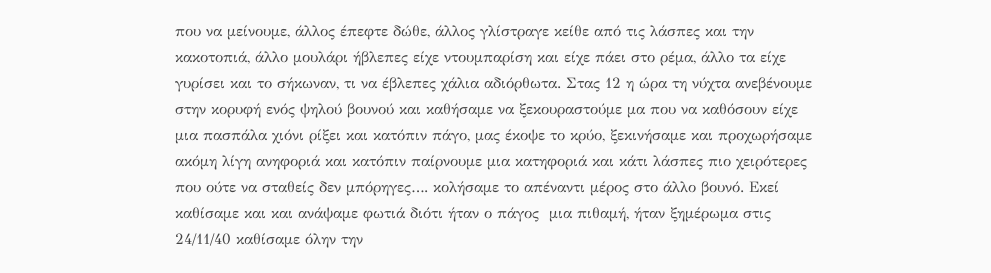που να μείνουμε, άλλος έπεφτε δώθε, άλλος γλίστραγε κείθε από τις λάσπες και την κακοτοπιά, άλλο μουλάρι ήβλεπες είχε ντουμπαρίση και είχε πάει στο ρέμα, άλλο τα είχε γυρίσει και το σήκωναν, τι να έβλεπες χάλια αδιόρθωτα. Στας 12 η ώρα τη νύχτα ανεβένουμε στην κορυφή ενός ψηλού βουνού και καθήσαμε να ξεκουραστούμε μα που να καθόσουν είχε μια πασπάλα χιόνι ρίξει και κατόπιν πάγο, μας έκοψε το κρύο, ξεκινήσαμε και προχωρήσαμε ακόμη λίγη ανηφοριά και κατόπιν παίρνουμε μια κατηφοριά και κάτι λάσπες πιο χειρότερες που ούτε να σταθείς δεν μπόρηγες…. κολήσαμε το απέναντι μέρος στο άλλο βουνό. Εκεί καθίσαμε και και ανάψαμε φωτιά διότι ήταν ο πάγος  μια πιθαμή, ήταν ξημέρωμα στις 24/11/40 καθίσαμε όλην την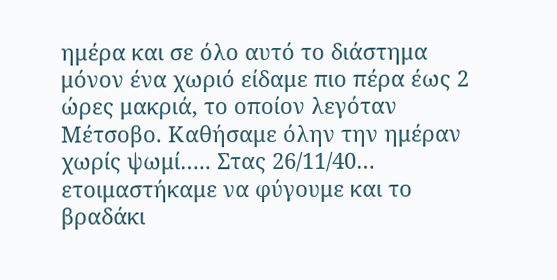ημέρα και σε όλο αυτό το διάστημα μόνον ένα χωριό είδαμε πιο πέρα έως 2 ώρες μακριά, το οποίον λεγόταν Μέτσοβο. Καθήσαμε όλην την ημέραν χωρίς ψωμί….. Στας 26/11/40… ετοιμαστήκαμε να φύγουμε και το βραδάκι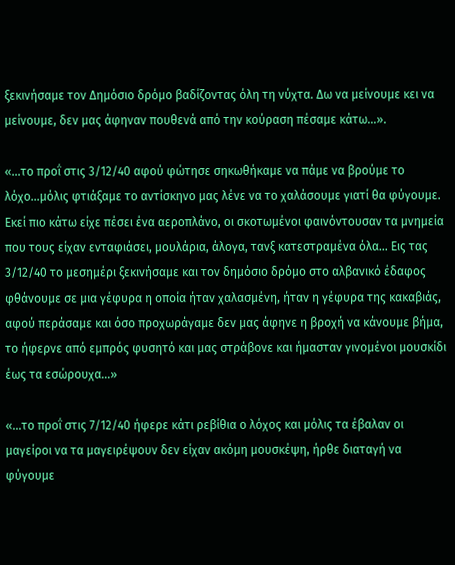ξεκινήσαμε τον Δημόσιο δρόμο βαδίζοντας όλη τη νύχτα. Δω να μείνουμε κει να μείνουμε, δεν μας άφηναν πουθενά από την κούραση πέσαμε κάτω…».

«…το προΐ στις 3/12/40 αφού φώτησε σηκωθήκαμε να πάμε να βρούμε το λόχο…μόλις φτιάξαμε το αντίσκηνο μας λένε να το χαλάσουμε γιατί θα φύγουμε. Εκεί πιο κάτω είχε πέσει ένα αεροπλάνο, οι σκοτωμένοι φαινόντουσαν τα μνημεία που τους είχαν ενταφιάσει, μουλάρια, άλογα, τανξ κατεστραμένα όλα… Εις τας 3/12/40 το μεσημέρι ξεκινήσαμε και τον δημόσιο δρόμο στο αλβανικό έδαφος φθάνουμε σε μια γέφυρα η οποία ήταν χαλασμένη, ήταν η γέφυρα της κακαβιάς, αφού περάσαμε και όσο προχωράγαμε δεν μας άφηνε η βροχή να κάνουμε βήμα, το ήφερνε από εμπρός φυσητό και μας στράβονε και ήμασταν γινομένοι μουσκίδι έως τα εσώρουχα…»

«…το προΐ στις 7/12/40 ήφερε κάτι ρεβίθια ο λόχος και μόλις τα έβαλαν οι μαγείροι να τα μαγειρέψουν δεν είχαν ακόμη μουσκέψη, ήρθε διαταγή να φύγουμε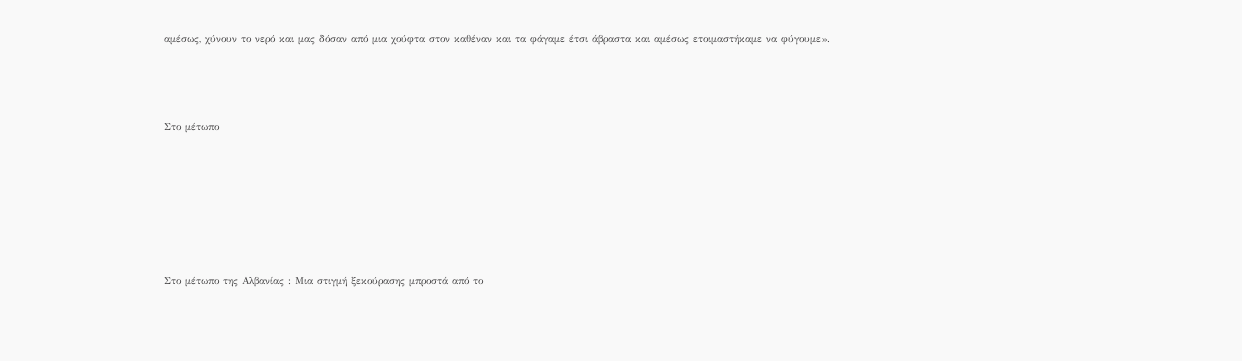αμέσως, χύνουν το νερό και μας δόσαν από μια χούφτα στον καθέναν και τα φάγαμε έτσι άβραστα και αμέσως ετοιμαστήκαμε να φύγουμε».



Στο μέτωπο






Στο μέτωπο της Αλβανίας : Μια στιγμή ξεκούρασης μπροστά από το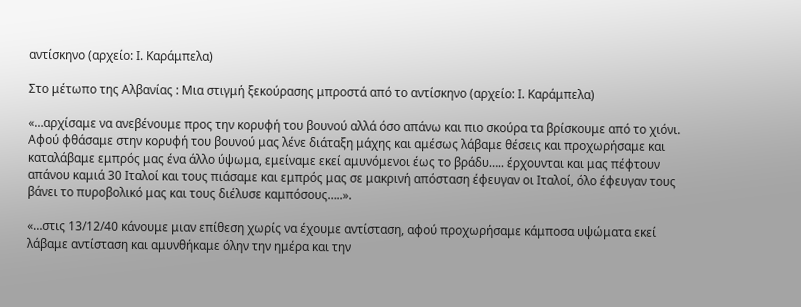αντίσκηνο (αρχείο: Ι. Καράμπελα)

Στο μέτωπο της Αλβανίας : Μια στιγμή ξεκούρασης μπροστά από το αντίσκηνο (αρχείο: Ι. Καράμπελα)

«…αρχίσαμε να ανεβένουμε προς την κορυφή του βουνού αλλά όσο απάνω και πιο σκούρα τα βρίσκουμε από το χιόνι. Αφού φθάσαμε στην κορυφή του βουνού μας λένε διάταξη μάχης και αμέσως λάβαμε θέσεις και προχωρήσαμε και καταλάβαμε εμπρός μας ένα άλλο ύψωμα, εμείναμε εκεί αμυνόμενοι έως το βράδυ….. έρχουνται και μας πέφτουν απάνου καμιά 30 Ιταλοί και τους πιάσαμε και εμπρός μας σε μακρινή απόσταση έφευγαν οι Ιταλοί, όλο έφευγαν τους βάνει το πυροβολικό μας και τους διέλυσε καμπόσους…..».

«…στις 13/12/40 κάνουμε μιαν επίθεση χωρίς να έχουμε αντίσταση, αφού προχωρήσαμε κάμποσα υψώματα εκεί λάβαμε αντίσταση και αμυνθήκαμε όλην την ημέρα και την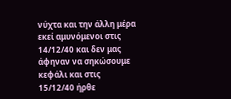νύχτα και την άλλη μέρα εκεί αμυνόμενοι στις 14/12/40 και δεν μας άφηναν να σηκώσουμε κεφάλι και στις 15/12/40 ήρθε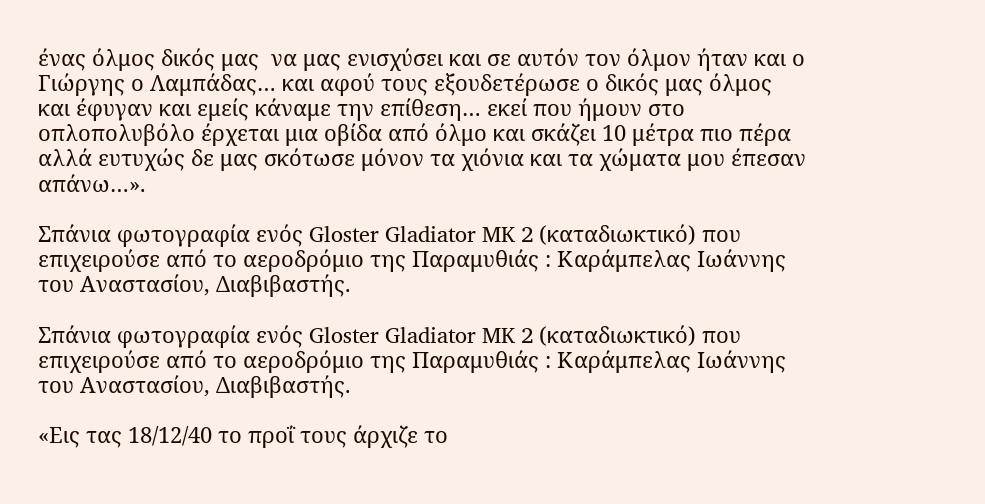ένας όλμος δικός μας  να μας ενισχύσει και σε αυτόν τον όλμον ήταν και ο Γιώργης ο Λαμπάδας… και αφού τους εξουδετέρωσε ο δικός μας όλμος και έφυγαν και εμείς κάναμε την επίθεση… εκεί που ήμουν στο οπλοπολυβόλο έρχεται μια οβίδα από όλμο και σκάζει 10 μέτρα πιο πέρα αλλά ευτυχώς δε μας σκότωσε μόνον τα χιόνια και τα χώματα μου έπεσαν απάνω…».

Σπάνια φωτογραφία ενός Gloster Gladiator MK 2 (καταδιωκτικό) που επιχειρούσε από το αεροδρόμιο της Παραμυθιάς : Καράμπελας Ιωάννης του Αναστασίου, Διαβιβαστής.

Σπάνια φωτογραφία ενός Gloster Gladiator MK 2 (καταδιωκτικό) που επιχειρούσε από το αεροδρόμιο της Παραμυθιάς : Καράμπελας Ιωάννης του Αναστασίου, Διαβιβαστής.

«Εις τας 18/12/40 το προΐ τους άρχιζε το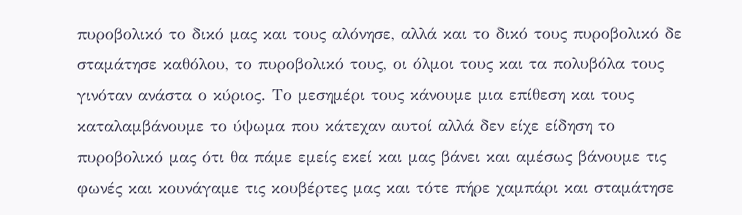πυροβολικό το δικό μας και τους αλόνησε, αλλά και το δικό τους πυροβολικό δε σταμάτησε καθόλου, το πυροβολικό τους, οι όλμοι τους και τα πολυβόλα τους γινόταν ανάστα ο κύριος. Το μεσημέρι τους κάνουμε μια επίθεση και τους καταλαμβάνουμε το ύψωμα που κάτεχαν αυτοί αλλά δεν είχε είδηση το πυροβολικό μας ότι θα πάμε εμείς εκεί και μας βάνει και αμέσως βάνουμε τις φωνές και κουνάγαμε τις κουβέρτες μας και τότε πήρε χαμπάρι και σταμάτησε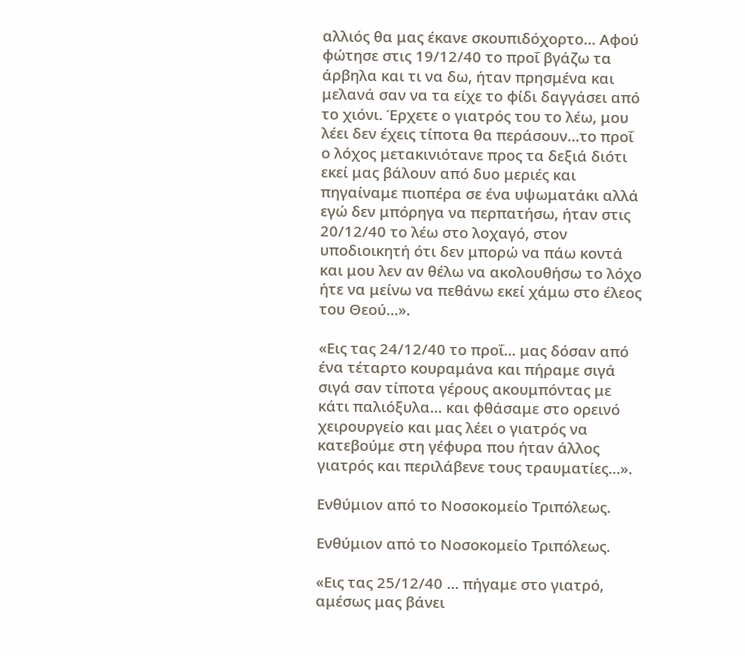αλλιός θα μας έκανε σκουπιδόχορτο… Αφού φώτησε στις 19/12/40 το προΐ βγάζω τα άρβηλα και τι να δω, ήταν πρησμένα και μελανά σαν να τα είχε το φίδι δαγγάσει από το χιόνι. Έρχετε ο γιατρός του το λέω, μου λέει δεν έχεις τίποτα θα περάσουν…το προΐ ο λόχος μετακινιότανε προς τα δεξιά διότι εκεί μας βάλουν από δυο μεριές και πηγαίναμε πιοπέρα σε ένα υψωματάκι αλλά εγώ δεν μπόρηγα να περπατήσω, ήταν στις 20/12/40 το λέω στο λοχαγό, στον υποδιοικητή ότι δεν μπορώ να πάω κοντά και μου λεν αν θέλω να ακολουθήσω το λόχο ήτε να μείνω να πεθάνω εκεί χάμω στο έλεος του Θεού…».

«Εις τας 24/12/40 το προΐ… μας δόσαν από ένα τέταρτο κουραμάνα και πήραμε σιγά σιγά σαν τίποτα γέρους ακουμπόντας με κάτι παλιόξυλα… και φθάσαμε στο ορεινό χειρουργείο και μας λέει ο γιατρός να κατεβούμε στη γέφυρα που ήταν άλλος γιατρός και περιλάβενε τους τραυματίες…».

Ενθύμιον από το Νοσοκομείο Τριπόλεως.

Ενθύμιον από το Νοσοκομείο Τριπόλεως.

«Εις τας 25/12/40 … πήγαμε στο γιατρό, αμέσως μας βάνει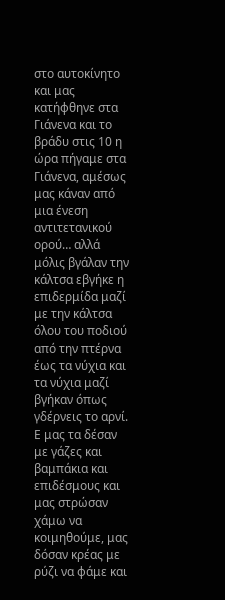στο αυτοκίνητο και μας κατήφθηνε στα Γιάνενα και το βράδυ στις 10 η ώρα πήγαμε στα Γιάνενα, αμέσως μας κάναν από μια ένεση αντιτετανικού ορού… αλλά μόλις βγάλαν την κάλτσα εβγήκε η επιδερμίδα μαζί με την κάλτσα όλου του ποδιού από την πτέρνα έως τα νύχια και τα νύχια μαζί βγήκαν όπως γδέρνεις το αρνί. Ε μας τα δέσαν με γάζες και βαμπάκια και επιδέσμους και μας στρώσαν χάμω να κοιμηθούμε, μας δόσαν κρέας με ρύζι να φάμε και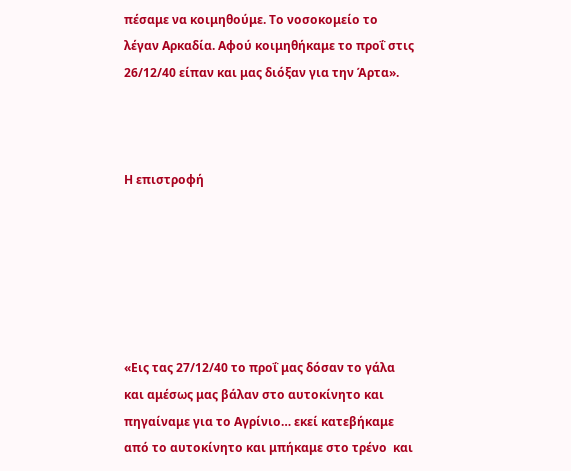πέσαμε να κοιμηθούμε. Το νοσοκομείο το λέγαν Αρκαδία. Αφού κοιμηθήκαμε το προΐ στις 26/12/40 είπαν και μας διόξαν για την Άρτα».



Η επιστροφή






«Εις τας 27/12/40 το προΐ μας δόσαν το γάλα και αμέσως μας βάλαν στο αυτοκίνητο και πηγαίναμε για το Αγρίνιο… εκεί κατεβήκαμε από το αυτοκίνητο και μπήκαμε στο τρένο  και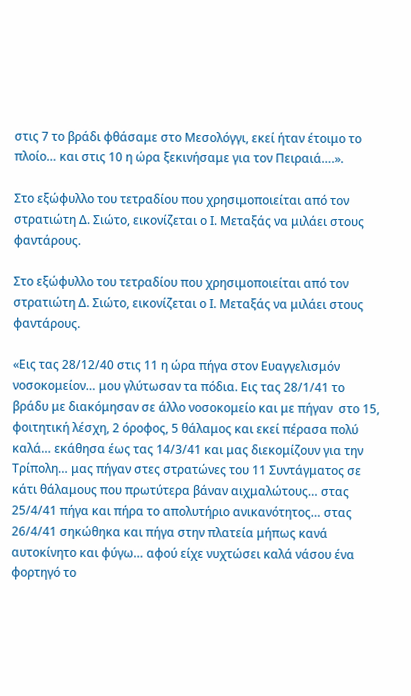στις 7 το βράδι φθάσαμε στο Μεσολόγγι, εκεί ήταν έτοιμο το πλοίο… και στις 10 η ώρα ξεκινήσαμε για τον Πειραιά….».

Στο εξώφυλλο του τετραδίου που χρησιμοποιείται από τον στρατιώτη Δ. Σιώτο, εικονίζεται ο Ι. Μεταξάς να μιλάει στους φαντάρους.

Στο εξώφυλλο του τετραδίου που χρησιμοποιείται από τον στρατιώτη Δ. Σιώτο, εικονίζεται ο Ι. Μεταξάς να μιλάει στους φαντάρους.

«Εις τας 28/12/40 στις 11 η ώρα πήγα στον Ευαγγελισμόν νοσοκομείον… μου γλύτωσαν τα πόδια. Εις τας 28/1/41 το βράδυ με διακόμησαν σε άλλο νοσοκομείο και με πήγαν  στο 15, φοιτητική λέσχη, 2 όροφος, 5 θάλαμος και εκεί πέρασα πολύ καλά… εκάθησα έως τας 14/3/41 και μας διεκομίζουν για την Τρίπολη… μας πήγαν στες στρατώνες του 11 Συντάγματος σε κάτι θάλαμους που πρωτύτερα βάναν αιχμαλώτους… στας 25/4/41 πήγα και πήρα το απολυτήριο ανικανότητος… στας 26/4/41 σηκώθηκα και πήγα στην πλατεία μήπως κανά αυτοκίνητο και φύγω… αφού είχε νυχτώσει καλά νάσου ένα φορτηγό το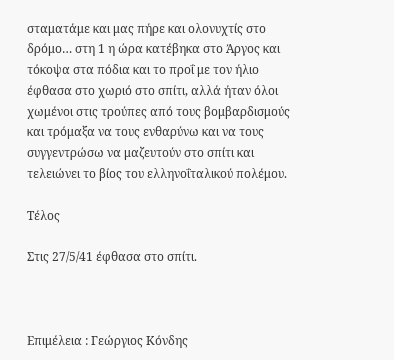σταματάμε και μας πήρε και ολονυχτίς στο δρόμο… στη 1 η ώρα κατέβηκα στο Άργος και τόκοψα στα πόδια και το προΐ με τον ήλιο έφθασα στο χωριό στο σπίτι, αλλά ήταν όλοι χωμένοι στις τρούπες από τους βομβαρδισμούς και τρόμαξα να τους ενθαρύνω και να τους συγγεντρώσω να μαζευτούν στο σπίτι και τελειώνει το βίος του ελληνοΐταλικού πολέμου.

Τέλος

Στις 27/5/41 έφθασα στο σπίτι.



Επιμέλεια : Γεώργιος Κόνδης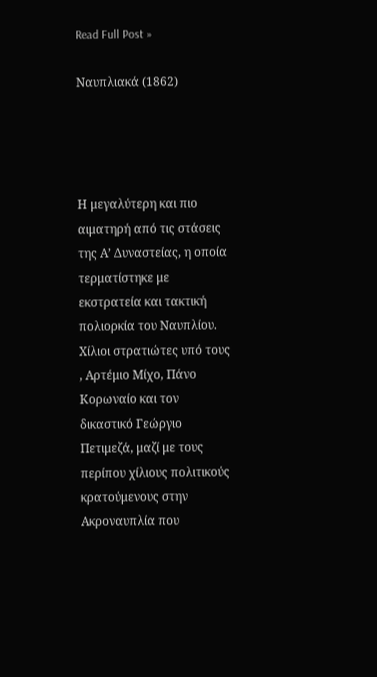Read Full Post »

Ναυπλιακά (1862)




Η μεγαλύτερη και πιο αιματηρή από τις στάσεις της Α’ Δυναστείας, η οποία τερματίστηκε με εκστρατεία και τακτική πολιορκία του Ναυπλίου. Χίλιοι στρατιώτες υπό τους , Αρτέμιο Μίχο, Πάνο Κορωναίο και τον δικαστικό Γεώργιο Πετιμεζά, μαζί με τους περίπου χίλιους πολιτικούς κρατούμενους στην Ακροναυπλία που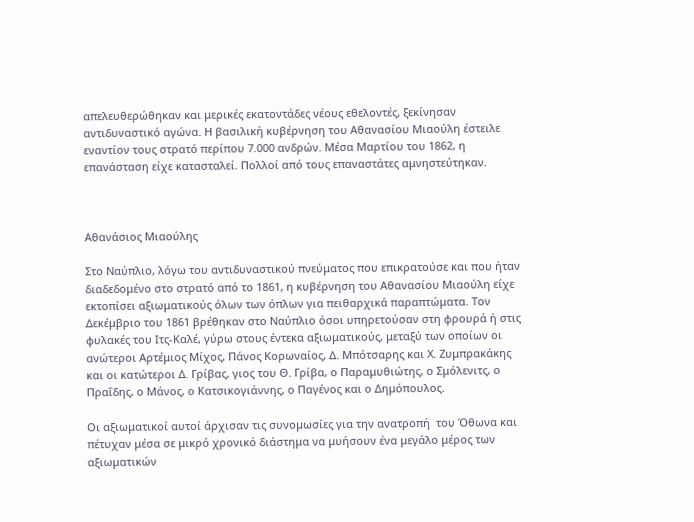απελευθερώθηκαν και μερικές εκατοντάδες νέους εθελοντές, ξεκίνησαν αντιδυναστικό αγώνα. Η βασιλική κυβέρνηση του Αθανασίου Μιαούλη έστειλε εναντίον τους στρατό περίπου 7.000 ανδρών. Μέσα Μαρτίου του 1862, η επανάσταση είχε κατασταλεί. Πολλοί από τους επαναστάτες αμνηστεύτηκαν.



Αθανάσιος Μιαούλης

Στο Ναύπλιο, λόγω του αντιδυναστικού πνεύματος που επικρατούσε και που ήταν διαδεδομένο στο στρατό από το 1861, η κυβέρνηση του Αθανασίου Μιαούλη είχε εκτοπίσει αξιωματικούς όλων των όπλων για πειθαρχικά παραπτώματα. Τον Δεκέμβριο του 1861 βρέθηκαν στο Ναύπλιο όσοι υπηρετούσαν στη φρουρά ή στις φυλακές του Ιτς-Καλέ, γύρω στους έντεκα αξιωματικούς, μεταξύ των οποίων οι ανώτεροι Αρτέμιος Μίχος, Πάνος Κορωναίος, Δ. Μπότσαρης και Χ. Ζυμπρακάκης και οι κατώτεροι Δ. Γρίβας, γιος του Θ. Γρίβα, ο Παραμυθιώτης, ο Σμόλενιτς, ο Πραΐδης, ο Μάνος, ο Κατσικογιάννης, ο Παγένος και ο Δημόπουλος.

Οι αξιωματικοί αυτοί άρχισαν τις συνομωσίες για την ανατροπή  του Όθωνα και πέτυχαν μέσα σε μικρό χρονικό διάστημα να μυήσουν ένα μεγάλο μέρος των αξιωματικών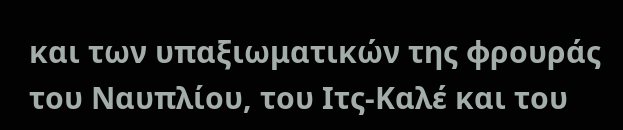και των υπαξιωματικών της φρουράς του Ναυπλίου, του Ιτς-Καλέ και του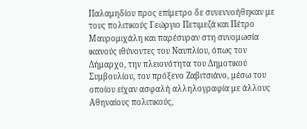Παλαμηδίου προς επίμετρο δε συνεννοήθηκαν με τους πολιτικούς Γεώργιο Πετιμεζά και Πέτρο Μαυρομιχάλη και παρέσυραν στη συνομωσία ικανούς ιθύνοντες του Ναυπλίου, όπως τον Δήμαρχο, την πλειονότητα του Δημοτικού Συμβουλίου, τον πρόξενο Ζαβιτσιάνο, μέσω του οποίου είχαν ασφαλή αλληλογραφία με άλλους Αθηναίους πολιτικούς,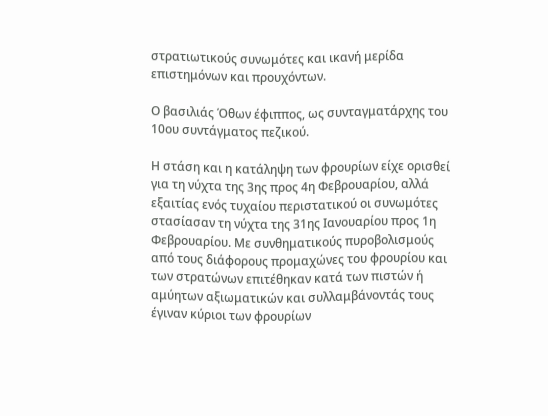στρατιωτικούς συνωμότες και ικανή μερίδα επιστημόνων και προυχόντων.

Ο βασιλιάς Όθων έφιππος, ως συνταγματάρχης του 10ου συντάγματος πεζικού.

Η στάση και η κατάληψη των φρουρίων είχε ορισθεί για τη νύχτα της 3ης προς 4η Φεβρουαρίου, αλλά εξαιτίας ενός τυχαίου περιστατικού οι συνωμότες στασίασαν τη νύχτα της 31ης Ιανουαρίου προς 1η Φεβρουαρίου. Με συνθηματικούς πυροβολισμούς από τους διάφορους προμαχώνες του φρουρίου και των στρατώνων επιτέθηκαν κατά των πιστών ή αμύητων αξιωματικών και συλλαμβάνοντάς τους έγιναν κύριοι των φρουρίων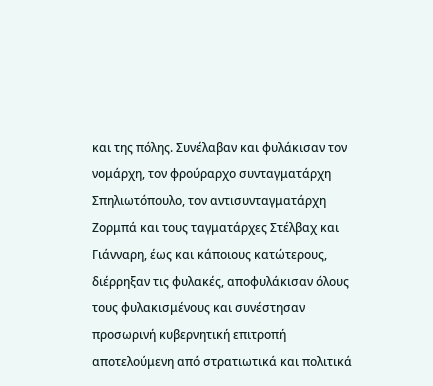και της πόλης. Συνέλαβαν και φυλάκισαν τον νομάρχη, τον φρούραρχο συνταγματάρχη Σπηλιωτόπουλο, τον αντισυνταγματάρχη Ζορμπά και τους ταγματάρχες Στέλβαχ και Γιάνναρη, έως και κάποιους κατώτερους, διέρρηξαν τις φυλακές, αποφυλάκισαν όλους τους φυλακισμένους και συνέστησαν προσωρινή κυβερνητική επιτροπή αποτελούμενη από στρατιωτικά και πολιτικά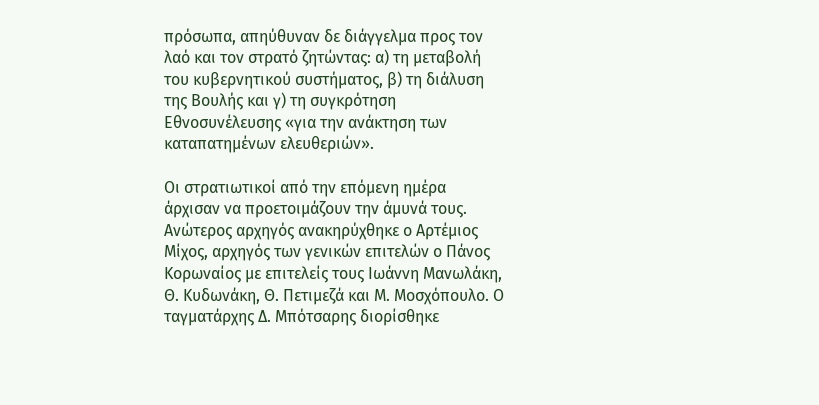πρόσωπα, απηύθυναν δε διάγγελμα προς τον λαό και τον στρατό ζητώντας: α) τη μεταβολή του κυβερνητικού συστήματος, β) τη διάλυση της Βουλής και γ) τη συγκρότηση Εθνοσυνέλευσης «για την ανάκτηση των καταπατημένων ελευθεριών».

Οι στρατιωτικοί από την επόμενη ημέρα άρχισαν να προετοιμάζουν την άμυνά τους. Ανώτερος αρχηγός ανακηρύχθηκε ο Αρτέμιος Μίχος, αρχηγός των γενικών επιτελών ο Πάνος Κορωναίος με επιτελείς τους Ιωάννη Μανωλάκη, Θ. Κυδωνάκη, Θ. Πετιμεζά και Μ. Μοσχόπουλο. Ο ταγματάρχης Δ. Μπότσαρης διορίσθηκε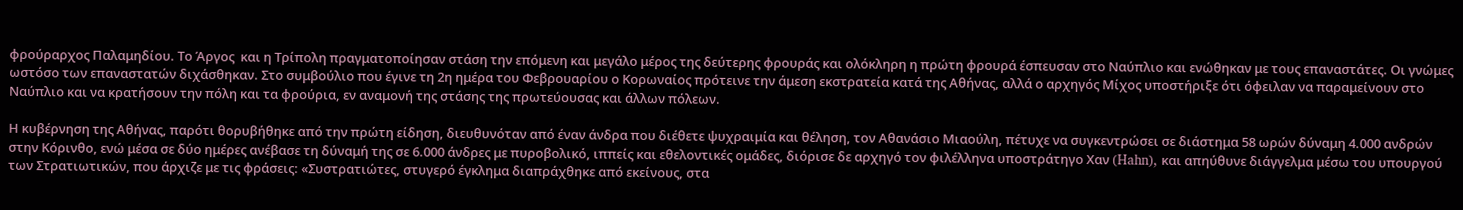φρούραρχος Παλαμηδίου. Το Άργος  και η Τρίπολη πραγματοποίησαν στάση την επόμενη και μεγάλο μέρος της δεύτερης φρουράς και ολόκληρη η πρώτη φρουρά έσπευσαν στο Ναύπλιο και ενώθηκαν με τους επαναστάτες. Οι γνώμες ωστόσο των επαναστατών διχάσθηκαν. Στο συμβούλιο που έγινε τη 2η ημέρα του Φεβρουαρίου ο Κορωναίος πρότεινε την άμεση εκστρατεία κατά της Αθήνας, αλλά ο αρχηγός Μίχος υποστήριξε ότι όφειλαν να παραμείνουν στο Ναύπλιο και να κρατήσουν την πόλη και τα φρούρια, εν αναμονή της στάσης της πρωτεύουσας και άλλων πόλεων.

Η κυβέρνηση της Αθήνας, παρότι θορυβήθηκε από την πρώτη είδηση, διευθυνόταν από έναν άνδρα που διέθετε ψυχραιμία και θέληση, τον Αθανάσιο Μιαούλη, πέτυχε να συγκεντρώσει σε διάστημα 58 ωρών δύναμη 4.000 ανδρών στην Κόρινθο, ενώ μέσα σε δύο ημέρες ανέβασε τη δύναμή της σε 6.000 άνδρες με πυροβολικό, ιππείς και εθελοντικές ομάδες, διόρισε δε αρχηγό τον φιλέλληνα υποστράτηγο Χαν (Hahn), και απηύθυνε διάγγελμα μέσω του υπουργού των Στρατιωτικών, που άρχιζε με τις φράσεις: «Συστρατιώτες, στυγερό έγκλημα διαπράχθηκε από εκείνους, στα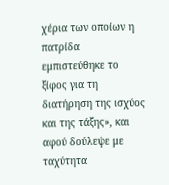χέρια των οποίων η πατρίδα εμπιστεύθηκε το ξίφος για τη διατήρηση της ισχύος και της τάξης», και αφού δούλεψε με ταχύτητα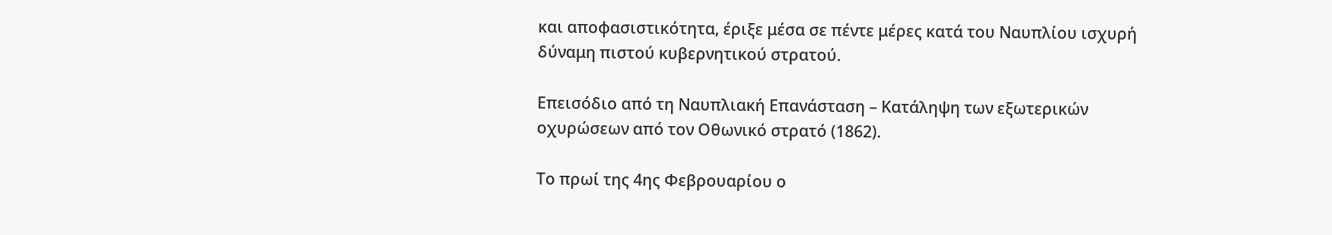και αποφασιστικότητα, έριξε μέσα σε πέντε μέρες κατά του Ναυπλίου ισχυρή δύναμη πιστού κυβερνητικού στρατού.

Επεισόδιο από τη Ναυπλιακή Επανάσταση – Κατάληψη των εξωτερικών οχυρώσεων από τον Οθωνικό στρατό (1862).

Το πρωί της 4ης Φεβρουαρίου ο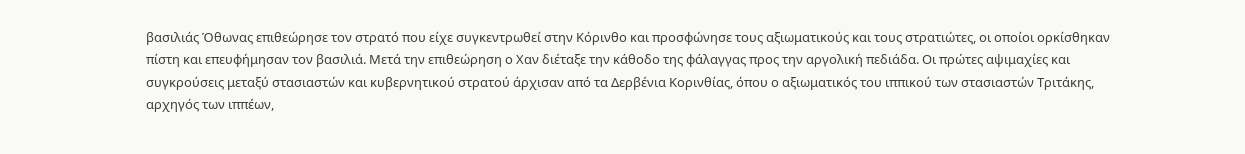βασιλιάς Όθωνας επιθεώρησε τον στρατό που είχε συγκεντρωθεί στην Κόρινθο και προσφώνησε τους αξιωματικούς και τους στρατιώτες, οι οποίοι ορκίσθηκαν πίστη και επευφήμησαν τον βασιλιά. Μετά την επιθεώρηση ο Χαν διέταξε την κάθοδο της φάλαγγας προς την αργολική πεδιάδα. Οι πρώτες αψιμαχίες και συγκρούσεις μεταξύ στασιαστών και κυβερνητικού στρατού άρχισαν από τα Δερβένια Κορινθίας, όπου ο αξιωματικός του ιππικού των στασιαστών Τριτάκης, αρχηγός των ιππέων,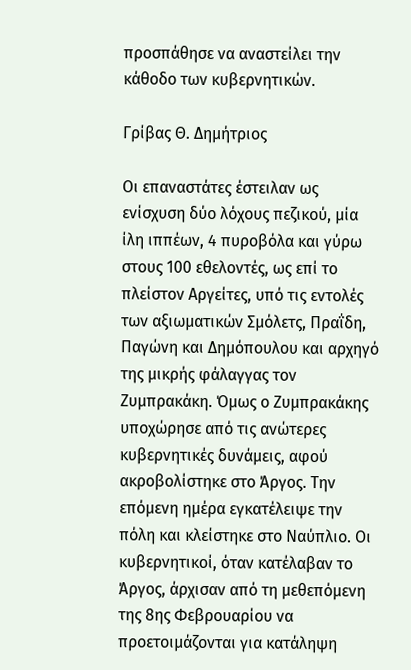προσπάθησε να αναστείλει την κάθοδο των κυβερνητικών.

Γρίβας Θ. Δημήτριος

Οι επαναστάτες έστειλαν ως ενίσχυση δύο λόχους πεζικού, μία ίλη ιππέων, 4 πυροβόλα και γύρω στους 100 εθελοντές, ως επί το πλείστον Αργείτες, υπό τις εντολές των αξιωματικών Σμόλετς, Πραΐδη, Παγώνη και Δημόπουλου και αρχηγό της μικρής φάλαγγας τον Ζυμπρακάκη. Όμως ο Ζυμπρακάκης υποχώρησε από τις ανώτερες κυβερνητικές δυνάμεις, αφού ακροβολίστηκε στο Άργος. Την επόμενη ημέρα εγκατέλειψε την πόλη και κλείστηκε στο Ναύπλιο. Οι κυβερνητικοί, όταν κατέλαβαν το Άργος, άρχισαν από τη μεθεπόμενη της 8ης Φεβρουαρίου να προετοιμάζονται για κατάληψη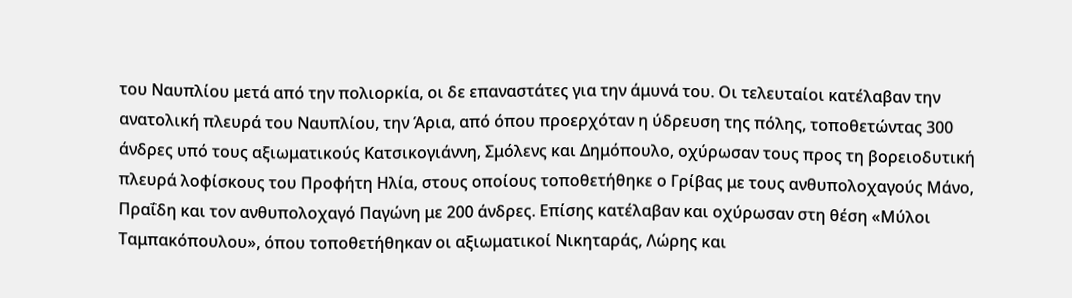του Ναυπλίου μετά από την πολιορκία, οι δε επαναστάτες για την άμυνά του. Οι τελευταίοι κατέλαβαν την ανατολική πλευρά του Ναυπλίου, την Άρια, από όπου προερχόταν η ύδρευση της πόλης, τοποθετώντας 300 άνδρες υπό τους αξιωματικούς Κατσικογιάννη, Σμόλενς και Δημόπουλο, οχύρωσαν τους προς τη βορειοδυτική πλευρά λοφίσκους του Προφήτη Ηλία, στους οποίους τοποθετήθηκε ο Γρίβας με τους ανθυπολοχαγούς Μάνο, Πραΐδη και τον ανθυπολοχαγό Παγώνη με 200 άνδρες. Επίσης κατέλαβαν και οχύρωσαν στη θέση «Μύλοι Ταμπακόπουλου», όπου τοποθετήθηκαν οι αξιωματικοί Νικηταράς, Λώρης και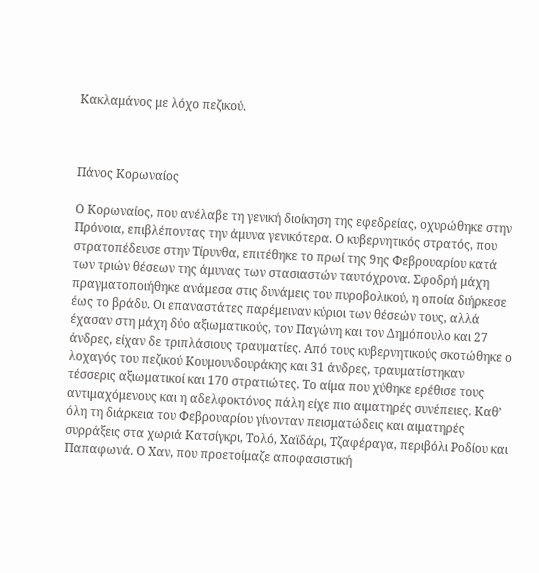Κακλαμάνος με λόχο πεζικού.



Πάνος Κορωναίος

Ο Κορωναίος, που ανέλαβε τη γενική διοίκηση της εφεδρείας, οχυρώθηκε στην Πρόνοια, επιβλέποντας την άμυνα γενικότερα. Ο κυβερνητικός στρατός, που στρατοπέδευσε στην Τίρυνθα, επιτέθηκε το πρωί της 9ης Φεβρουαρίου κατά των τριών θέσεων της άμυνας των στασιαστών ταυτόχρονα. Σφοδρή μάχη πραγματοποιήθηκε ανάμεσα στις δυνάμεις του πυροβολικού, η οποία διήρκεσε έως το βράδυ. Οι επαναστάτες παρέμειναν κύριοι των θέσεών τους, αλλά έχασαν στη μάχη δύο αξιωματικούς, τον Παγώνη και τον Δημόπουλο και 27 άνδρες, είχαν δε τριπλάσιους τραυματίες. Από τους κυβερνητικούς σκοτώθηκε ο λοχαγός του πεζικού Κουμουνδουράκης και 31 άνδρες, τραυματίστηκαν τέσσερις αξιωματικοί και 170 στρατιώτες. Το αίμα που χύθηκε ερέθισε τους αντιμαχόμενους και η αδελφοκτόνος πάλη είχε πιο αιματηρές συνέπειες. Καθ’ όλη τη διάρκεια του Φεβρουαρίου γίνονταν πεισματώδεις και αιματηρές συρράξεις στα χωριά Κατσίγκρι, Τολό, Χαϊδάρι, Τζαφέραγα, περιβόλι Ροδίου και Παπαφωνά. Ο Χαν, που προετοίμαζε αποφασιστική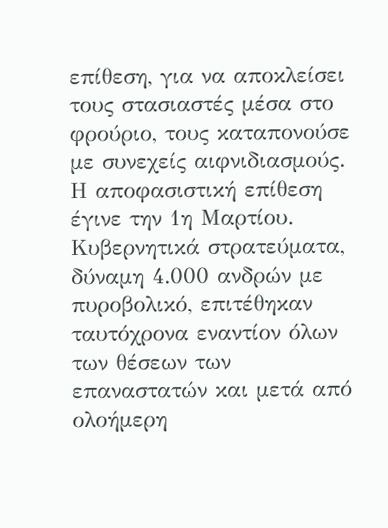επίθεση, για να αποκλείσει τους στασιαστές μέσα στο φρούριο, τους καταπονούσε με συνεχείς αιφνιδιασμούς. Η αποφασιστική επίθεση έγινε την 1η Μαρτίου. Κυβερνητικά στρατεύματα, δύναμη 4.000 ανδρών με πυροβολικό, επιτέθηκαν ταυτόχρονα εναντίον όλων των θέσεων των επαναστατών και μετά από ολοήμερη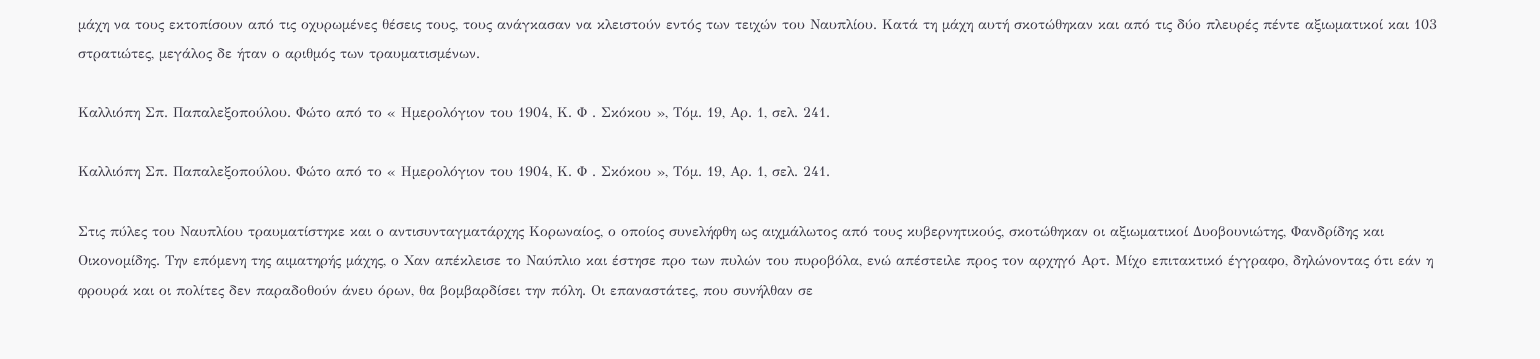μάχη να τους εκτοπίσουν από τις οχυρωμένες θέσεις τους, τους ανάγκασαν να κλειστούν εντός των τειχών του Ναυπλίου. Κατά τη μάχη αυτή σκοτώθηκαν και από τις δύο πλευρές πέντε αξιωματικοί και 103 στρατιώτες, μεγάλος δε ήταν ο αριθμός των τραυματισμένων.

Καλλιόπη Σπ. Παπαλεξοπούλου. Φώτο από το « Ημερολόγιον του 1904, Κ. Φ . Σκόκου », Τόμ. 19, Αρ. 1, σελ. 241.

Καλλιόπη Σπ. Παπαλεξοπούλου. Φώτο από το « Ημερολόγιον του 1904, Κ. Φ . Σκόκου », Τόμ. 19, Αρ. 1, σελ. 241.

Στις πύλες του Ναυπλίου τραυματίστηκε και ο αντισυνταγματάρχης Κορωναίος, ο οποίος συνελήφθη ως αιχμάλωτος από τους κυβερνητικούς, σκοτώθηκαν οι αξιωματικοί Δυοβουνιώτης, Φανδρίδης και Οικονομίδης. Την επόμενη της αιματηρής μάχης, ο Χαν απέκλεισε το Ναύπλιο και έστησε προ των πυλών του πυροβόλα, ενώ απέστειλε προς τον αρχηγό Αρτ. Μίχο επιτακτικό έγγραφο, δηλώνοντας ότι εάν η φρουρά και οι πολίτες δεν παραδοθούν άνευ όρων, θα βομβαρδίσει την πόλη. Οι επαναστάτες, που συνήλθαν σε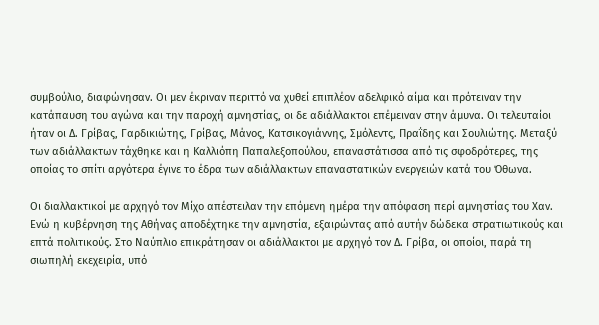συμβούλιο, διαφώνησαν. Οι μεν έκριναν περιττό να χυθεί επιπλέον αδελφικό αίμα και πρότειναν την κατάπαυση του αγώνα και την παροχή αμνηστίας, οι δε αδιάλλακτοι επέμειναν στην άμυνα. Οι τελευταίοι ήταν οι Δ. Γρίβας, Γαρδικιώτης, Γρίβας, Μάνος, Κατσικογιάννης, Σμόλεντς, Πραΐδης και Σουλιώτης. Μεταξύ των αδιάλλακτων τάχθηκε και η Καλλιόπη Παπαλεξοπούλου, επαναστάτισσα από τις σφοδρότερες, της οποίας το σπίτι αργότερα έγινε το έδρα των αδιάλλακτων επαναστατικών ενεργειών κατά του Όθωνα.

Οι διαλλακτικοί με αρχηγό τον Μίχο απέστειλαν την επόμενη ημέρα την απόφαση περί αμνηστίας του Χαν. Ενώ η κυβέρνηση της Αθήνας αποδέχτηκε την αμνηστία, εξαιρώντας από αυτήν δώδεκα στρατιωτικούς και επτά πολιτικούς. Στο Ναύπλιο επικράτησαν οι αδιάλλακτοι με αρχηγό τον Δ. Γρίβα, οι οποίοι, παρά τη σιωπηλή εκεχειρία, υπό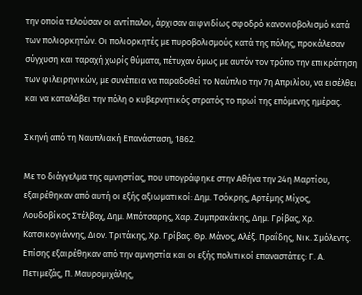την οποία τελούσαν οι αντίπαλοι, άρχισαν αιφνιδίως σφοδρό κανονιοβολισμό κατά των πολιορκητών. Οι πολιορκητές με πυροβολισμούς κατά της πόλης, προκάλεσαν σύγχυση και ταραχή χωρίς θύματα, πέτυχαν όμως με αυτόν τον τρόπο την επικράτηση των φιλειρηνικών, με συνέπεια να παραδοθεί το Ναύπλιο την 7η Απριλίου, να εισέλθει και να καταλάβει την πόλη ο κυβερνητικός στρατός το πρωί της επόμενης ημέρας.

Σκηνή από τη Ναυπλιακή Επανάσταση, 1862.

Με το διάγγελμα της αμνηστίας, που υπογράφηκε στην Αθήνα την 24η Μαρτίου, εξαιρέθηκαν από αυτή οι εξής αξιωματικοί: Δημ. Τσόκρης, Αρτέμης Μίχος, Λουδοβίκος Στέλβαχ, Δημ. Μπότσαρης, Χαρ. Ζυμπρακάκης, Δημ. Γρίβας, Χρ. Κατσικογιάννης, Διον. Τριτάκης, Χρ. Γρίβας. Θρ. Μάνος, Αλέξ. Πραΐδης, Νικ. Σμόλεντς. Επίσης εξαιρέθηκαν από την αμνηστία και οι εξής πολιτικοί επαναστάτες: Γ. Α. Πετιμεζάς, Π. Μαυρομιχάλης,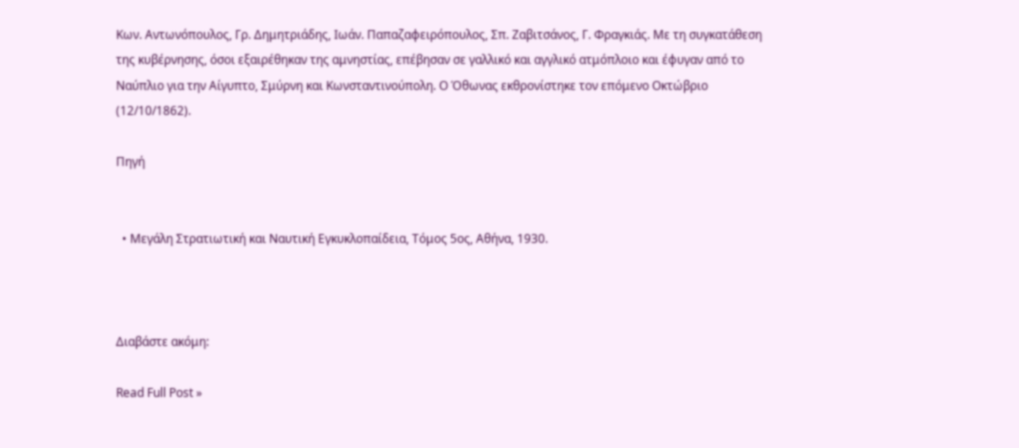Κων. Αντωνόπουλος, Γρ. Δημητριάδης, Ιωάν. Παπαζαφειρόπουλος, Σπ. Ζαβιτσάνος, Γ. Φραγκιάς. Με τη συγκατάθεση της κυβέρνησης, όσοι εξαιρέθηκαν της αμνηστίας, επέβησαν σε γαλλικό και αγγλικό ατμόπλοιο και έφυγαν από το Ναύπλιο για την Αίγυπτο, Σμύρνη και Κωνσταντινούπολη. Ο Όθωνας εκθρονίστηκε τον επόμενο Οκτώβριο (12/10/1862).

Πηγή


  • Μεγάλη Στρατιωτική και Ναυτική Εγκυκλοπαίδεια, Τόμος 5ος, Αθήνα, 1930.



Διαβάστε ακόμη:

Read Full Post »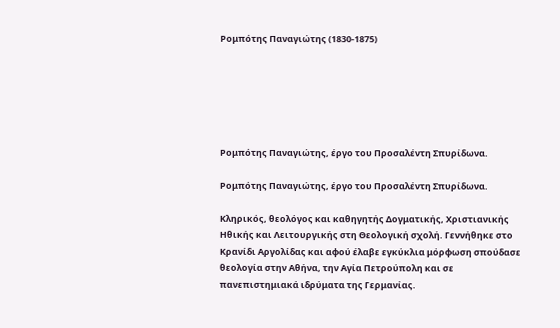Ρομπότης Παναγιώτης (1830-1875)






Ρομπότης Παναγιώτης, έργο του Προσαλέντη Σπυρίδωνα.

Ρομπότης Παναγιώτης, έργο του Προσαλέντη Σπυρίδωνα.

Κληρικός, θεολόγος και καθηγητής Δογματικής, Χριστιανικής Ηθικής και Λειτουργικής στη Θεολογική σχολή. Γεννήθηκε στο Κρανίδι Αργολίδας και αφού έλαβε εγκύκλια μόρφωση σπούδασε θεολογία στην Αθήνα, την Αγία Πετρούπολη και σε πανεπιστημιακά ιδρύματα της Γερμανίας.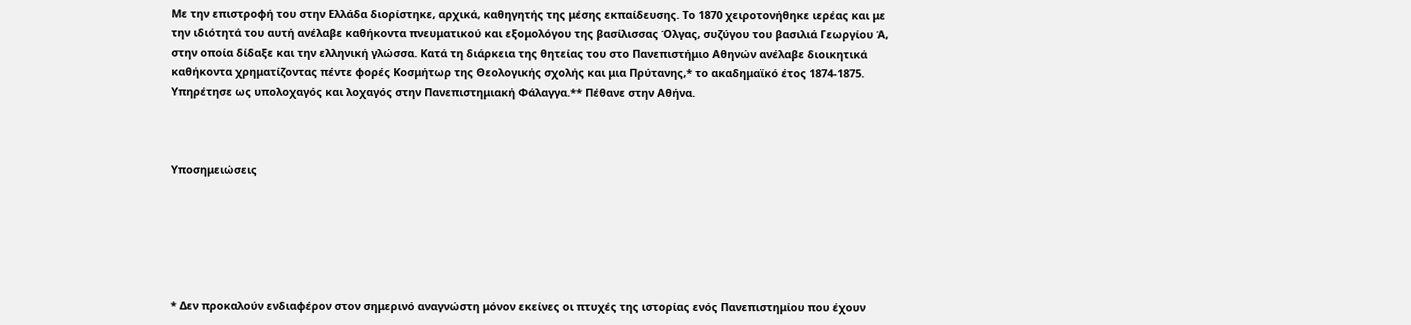Με την επιστροφή του στην Ελλάδα διορίστηκε, αρχικά, καθηγητής της μέσης εκπαίδευσης. Το 1870 χειροτονήθηκε ιερέας και με την ιδιότητά του αυτή ανέλαβε καθήκοντα πνευματικού και εξομολόγου της βασίλισσας Όλγας, συζύγου του βασιλιά Γεωργίου Ά, στην οποία δίδαξε και την ελληνική γλώσσα. Κατά τη διάρκεια της θητείας του στο Πανεπιστήμιο Αθηνών ανέλαβε διοικητικά καθήκοντα χρηματίζοντας πέντε φορές Κοσμήτωρ της Θεολογικής σχολής και μια Πρύτανης,* το ακαδημαϊκό έτος 1874-1875. Υπηρέτησε ως υπολοχαγός και λοχαγός στην Πανεπιστημιακή Φάλαγγα.** Πέθανε στην Αθήνα.



Υποσημειώσεις






* Δεν προκαλούν ενδιαφέρον στον σημερινό αναγνώστη μόνον εκείνες οι πτυχές της ιστορίας ενός Πανεπιστημίου που έχουν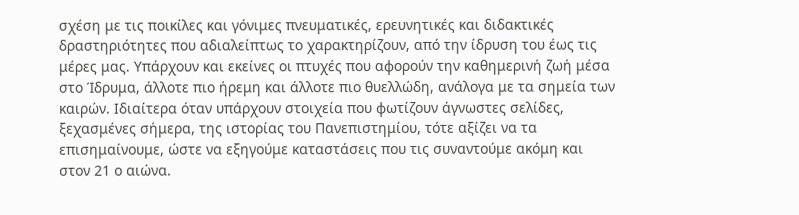σχέση με τις ποικίλες και γόνιμες πνευματικές, ερευνητικές και διδακτικές δραστηριότητες που αδιαλείπτως το χαρακτηρίζουν, από την ίδρυση του έως τις μέρες μας. Υπάρχουν και εκείνες οι πτυχές που αφορούν την καθημερινή ζωή μέσα στο Ίδρυμα, άλλοτε πιο ήρεμη και άλλοτε πιο θυελλώδη, ανάλογα με τα σημεία των καιρών. Ιδιαίτερα όταν υπάρχουν στοιχεία που φωτίζουν άγνωστες σελίδες, ξεχασμένες σήμερα, της ιστορίας του Πανεπιστημίου, τότε αξίζει να τα επισημαίνουμε, ώστε να εξηγούμε καταστάσεις που τις συναντούμε ακόμη και στον 21 ο αιώνα.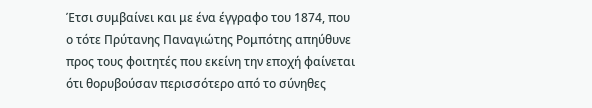Έτσι συμβαίνει και με ένα έγγραφο του 1874, που ο τότε Πρύτανης Παναγιώτης Ρομπότης απηύθυνε προς τους φοιτητές που εκείνη την εποχή φαίνεται ότι θορυβούσαν περισσότερο από το σύνηθες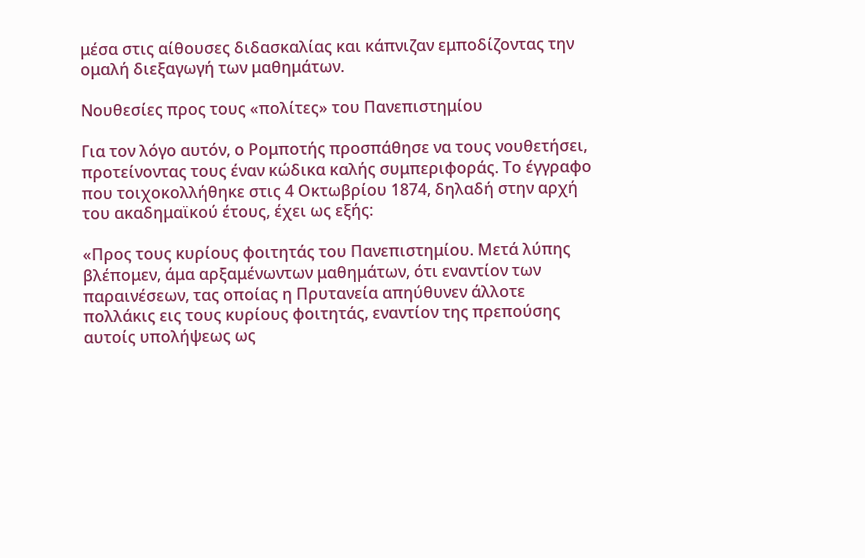μέσα στις αίθουσες διδασκαλίας και κάπνιζαν εμποδίζοντας την ομαλή διεξαγωγή των μαθημάτων.

Νουθεσίες προς τους «πολίτες» του Πανεπιστημίου

Για τον λόγο αυτόν, ο Ρομποτής προσπάθησε να τους νουθετήσει, προτείνοντας τους έναν κώδικα καλής συμπεριφοράς. Το έγγραφο που τοιχοκολλήθηκε στις 4 Οκτωβρίου 1874, δηλαδή στην αρχή του ακαδημαϊκού έτους, έχει ως εξής:

«Προς τους κυρίους φοιτητάς του Πανεπιστημίου. Μετά λύπης βλέπομεν, άμα αρξαμένωντων μαθημάτων, ότι εναντίον των παραινέσεων, τας οποίας η Πρυτανεία απηύθυνεν άλλοτε πολλάκις εις τους κυρίους φοιτητάς, εναντίον της πρεπούσης αυτοίς υπολήψεως ως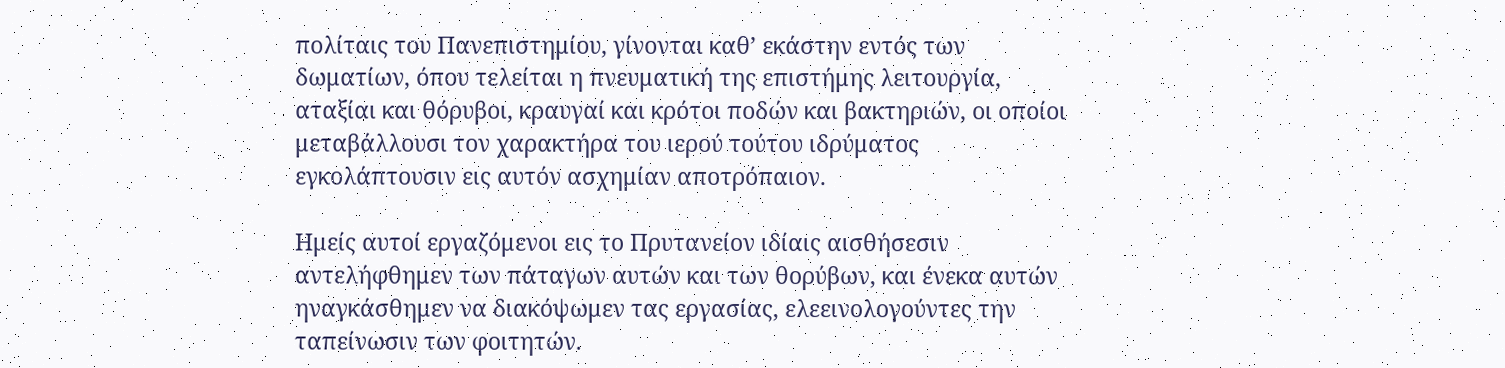πολίταις του Πανεπιστημίου, γίνονται καθ’ εκάστην εντός των δωματίων, όπου τελείται η πνευματική της επιστήμης λειτουργία, αταξίαι και θόρυβοι, κραυγαί και κρότοι ποδών και βακτηριών, οι οποίοι μεταβάλλουσι τον χαρακτήρα του ιερού τούτου ιδρύματος εγκολάπτουσιν εις αυτόν ασχημίαν αποτρόπαιον.

Ημείς αυτοί εργαζόμενοι εις το Πρυτανείον ιδίαις αισθήσεσιν αντελήφθημεν των πάταγων αυτών και των θορύβων, και ένεκα αυτών ηναγκάσθημεν να διακόψωμεν τας εργασίας, ελεεινολογούντες την ταπείνωσιν των φοιτητών.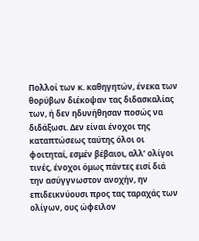Πολλοί των κ. καθηγητών, ένεκα των θορύβων διέκοψαν τας διδασκαλίας των, ή δεν ηδυνήθησαν ποσώς να διδάξωσι. Δεν είναι ένοχοι της καταπτώσεως ταύτης όλοι οι φοιτηταί, εσμέν βέβαιοι, αλλ’ ολίγοι τινές, ένοχοι όμως πάντες εισί διά την ασύγγνωστον ανοχήν, ην επιδεικνύουσι προς τας ταραχάς των ολίγων, ους ώφειλον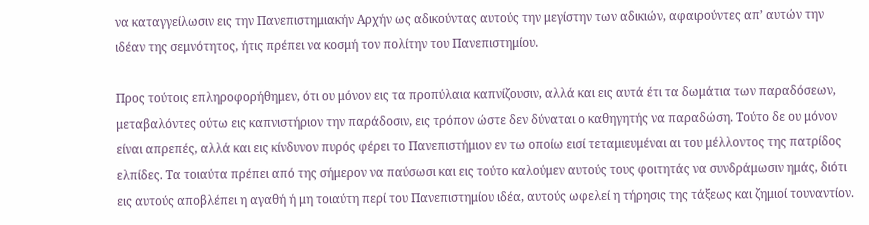να καταγγείλωσιν εις την Πανεπιστημιακήν Αρχήν ως αδικούντας αυτούς την μεγίστην των αδικιών, αφαιρούντες απ’ αυτών την ιδέαν της σεμνότητος, ήτις πρέπει να κοσμή τον πολίτην του Πανεπιστημίου.

Προς τούτοις επληροφορήθημεν, ότι ου μόνον εις τα προπύλαια καπνίζουσιν, αλλά και εις αυτά έτι τα δωμάτια των παραδόσεων, μεταβαλόντες ούτω εις καπνιστήριον την παράδοσιν, εις τρόπον ώστε δεν δύναται ο καθηγητής να παραδώση. Τούτο δε ου μόνον είναι απρεπές, αλλά και εις κίνδυνον πυρός φέρει το Πανεπιστήμιον εν τω οποίω εισί τεταμιευμέναι αι του μέλλοντος της πατρίδος ελπίδες. Τα τοιαύτα πρέπει από της σήμερον να παύσωσι και εις τούτο καλούμεν αυτούς τους φοιτητάς να συνδράμωσιν ημάς, διότι εις αυτούς αποβλέπει η αγαθή ή μη τοιαύτη περί του Πανεπιστημίου ιδέα, αυτούς ωφελεί η τήρησις της τάξεως και ζημιοί τουναντίον.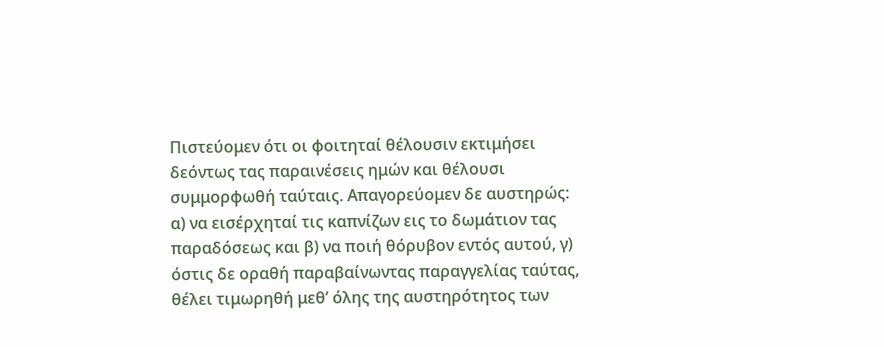Πιστεύομεν ότι οι φοιτηταί θέλουσιν εκτιμήσει δεόντως τας παραινέσεις ημών και θέλουσι συμμορφωθή ταύταις. Απαγορεύομεν δε αυστηρώς: α) να εισέρχηταί τις καπνίζων εις το δωμάτιον τας παραδόσεως και β) να ποιή θόρυβον εντός αυτού, γ) όστις δε οραθή παραβαίνωντας παραγγελίας ταύτας, θέλει τιμωρηθή μεθ’ όλης της αυστηρότητος των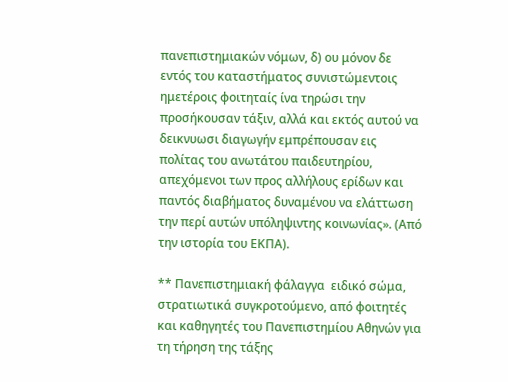πανεπιστημιακών νόμων, δ) ου μόνον δε εντός του καταστήματος συνιστώμεντοις ημετέροις φοιτηταίς ίνα τηρώσι την προσήκουσαν τάξιν, αλλά και εκτός αυτού να δεικνυωσι διαγωγήν εμπρέπουσαν εις πολίτας του ανωτάτου παιδευτηρίου, απεχόμενοι των προς αλλήλους ερίδων και παντός διαβήματος δυναμένου να ελάττωση την περί αυτών υπόληψιντης κοινωνίας». (Από την ιστορία του ΕΚΠΑ).

** Πανεπιστημιακή φάλαγγα  ειδικό σώμα, στρατιωτικά συγκροτούμενο, από φοιτητές και καθηγητές του Πανεπιστημίου Αθηνών για τη τήρηση της τάξης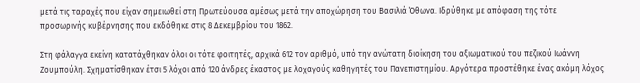μετά τις ταραχές που είχαν σημειωθεί στη Πρωτεύουσα αμέσως μετά την αποχώρηση του Βασιλιά Όθωνα. Ιδρύθηκε με απόφαση της τότε προσωρινής κυβέρνησης που εκδόθηκε στις 8 Δεκεμβρίου του 1862.

Στη φάλαγγα εκείνη κατατάχθηκαν όλοι οι τότε φοιτητές, αρχικά 612 τον αριθμό, υπό την ανώτατη διοίκηση του αξιωματικού του πεζικού Ιωάννη Ζουμπούλη. Σχηματίσθηκαν έτσι 5 λόχοι από 120 άνδρες έκαστος με λοχαγούς καθηγητές του Πανεπιστημίου. Αργότερα προστέθηκε ένας ακόμη λόχος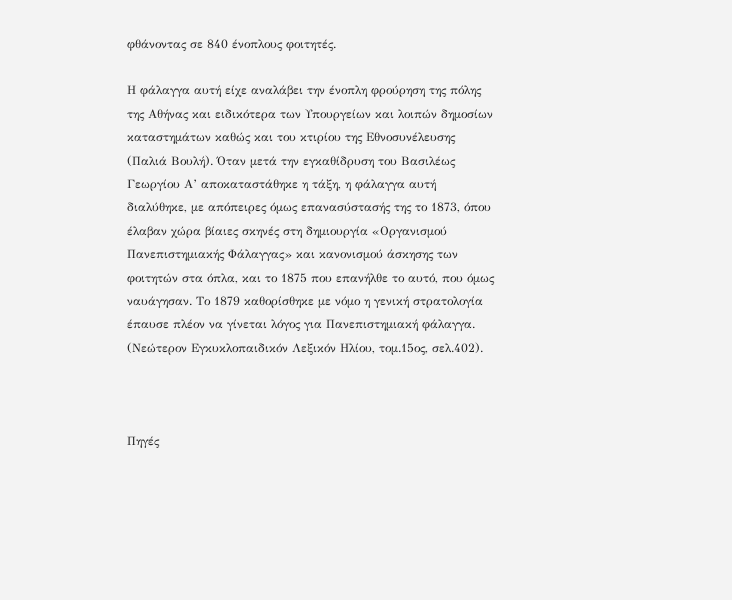φθάνοντας σε 840 ένοπλους φοιτητές.

Η φάλαγγα αυτή είχε αναλάβει την ένοπλη φρούρηση της πόλης της Αθήνας και ειδικότερα των Υπουργείων και λοιπών δημοσίων καταστημάτων καθώς και του κτιρίου της Εθνοσυνέλευσης (Παλιά Βουλή). Όταν μετά την εγκαθίδρυση του Βασιλέως Γεωργίου Α’ αποκαταστάθηκε η τάξη, η φάλαγγα αυτή διαλύθηκε, με απόπειρες όμως επανασύστασής της το 1873, όπου έλαβαν χώρα βίαιες σκηνές στη δημιουργία «Οργανισμού Πανεπιστημιακής Φάλαγγας» και κανονισμού άσκησης των φοιτητών στα όπλα, και το 1875 που επανήλθε το αυτό, που όμως ναυάγησαν. Το 1879 καθορίσθηκε με νόμο η γενική στρατολογία έπαυσε πλέον να γίνεται λόγος για Πανεπιστημιακή φάλαγγα. (Νεώτερον Εγκυκλοπαιδικόν Λεξικόν Ηλίου, τομ.15ος, σελ.402).



Πηγές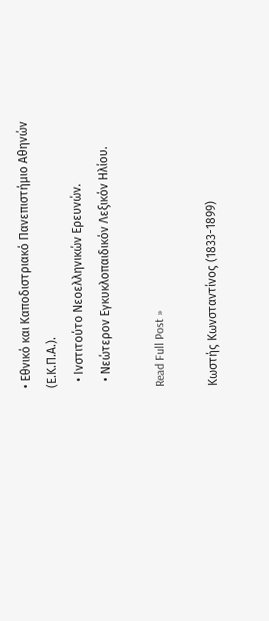• Εθνικό και Καποδιστριακό Πανεπιστήμιο Αθηνών (Ε.Κ.Π.Α.).
  • Ινστιτούτο Νεοελληνικών Ερευνών.
  • Νεώτερον Εγκυκλοπαιδικόν Λεξικόν Ηλίου.

Read Full Post »

Κωστής Κωνσταντίνος (1833-1899)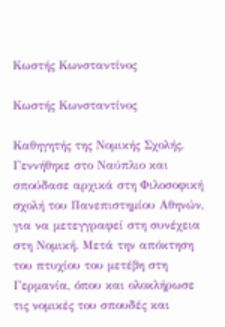Κωστής Κωνσταντίνος

Κωστής Κωνσταντίνος

Καθηγητής της Νομικής Σχολής. Γεννήθηκε στο Ναύπλιο και σπούδασε αρχικά στη Φιλοσοφική σχολή του Πανεπιστημίου Αθηνών, για να μετεγγραφεί στη συνέχεια στη Νομική. Μετά την απόκτηση του πτυχίου του μετέβη στη Γερμανία, όπου και ολοκλήρωσε τις νομικές του σπουδές και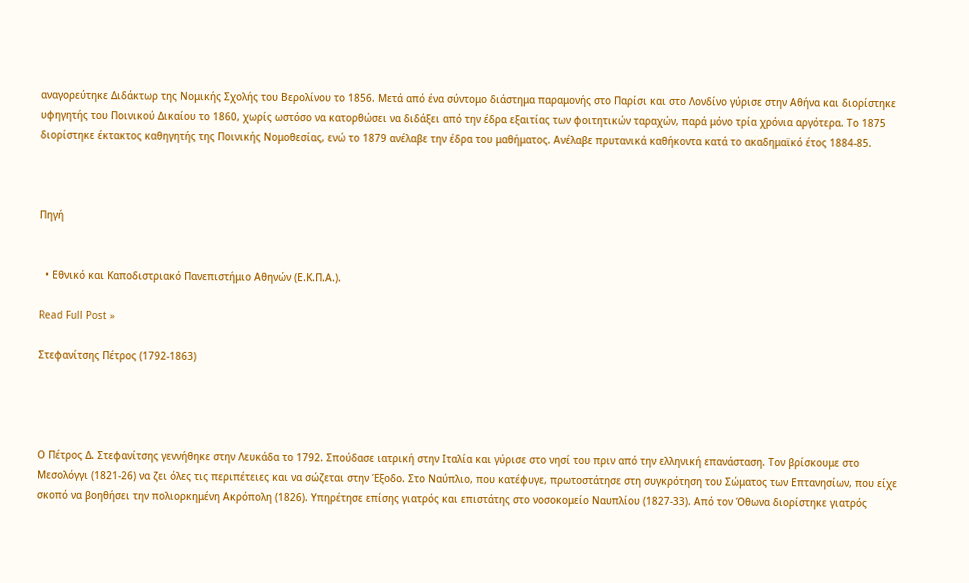αναγορεύτηκε Διδάκτωρ της Νομικής Σχολής του Βερολίνου το 1856. Μετά από ένα σύντομο διάστημα παραμονής στο Παρίσι και στο Λονδίνο γύρισε στην Αθήνα και διορίστηκε υφηγητής του Ποινικού Δικαίου το 1860, χωρίς ωστόσο να κατορθώσει να διδάξει από την έδρα εξαιτίας των φοιτητικών ταραχών, παρά μόνο τρία χρόνια αργότερα. Το 1875 διορίστηκε έκτακτος καθηγητής της Ποινικής Νομοθεσίας, ενώ το 1879 ανέλαβε την έδρα του μαθήματος. Ανέλαβε πρυτανικά καθήκοντα κατά το ακαδημαϊκό έτος 1884-85.



Πηγή


  • Εθνικό και Καποδιστριακό Πανεπιστήμιο Αθηνών (Ε.Κ.Π.Α.).

Read Full Post »

Στεφανίτσης Πέτρος (1792-1863)




Ο Πέτρος Δ. Στεφανίτσης γεννήθηκε στην Λευκάδα το 1792. Σπούδασε ιατρική στην Ιταλία και γύρισε στο νησί του πριν από την ελληνική επανάσταση. Τον βρίσκουμε στο Μεσολόγγι (1821-26) να ζει όλες τις περιπέτειες και να σώζεται στην Έξοδο. Στο Ναύπλιο, που κατέφυγε, πρωτοστάτησε στη συγκρότηση του Σώματος των Επτανησίων, που είχε σκοπό να βοηθήσει την πολιορκημένη Ακρόπολη (1826). Υπηρέτησε επίσης γιατρός και επιστάτης στο νοσοκομείο Ναυπλίου (1827-33). Από τον Όθωνα διορίστηκε γιατρός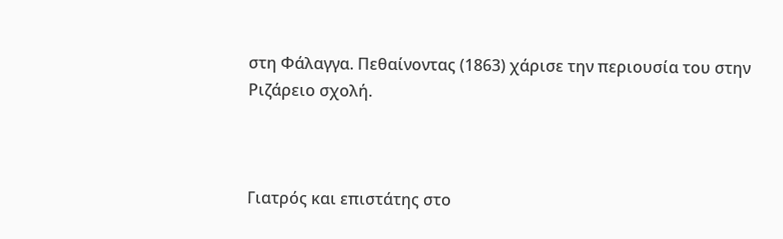στη Φάλαγγα. Πεθαίνοντας (1863) χάρισε την περιουσία του στην Ριζάρειο σχολή.



Γιατρός και επιστάτης στο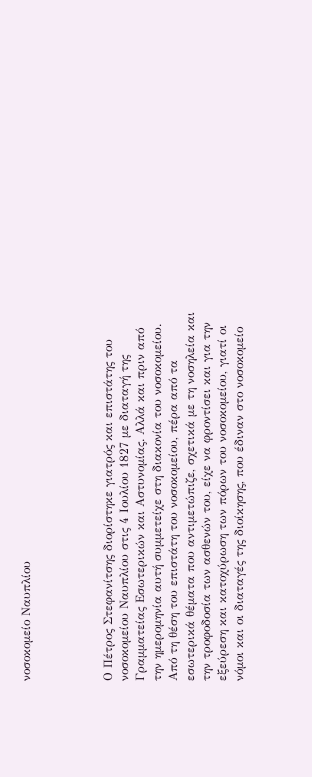νοσοκομείο Ναυπλίου




Ο Πέτρος Στεφανίτσης διορίστηκε γιατρός και επιστάτης του νοσοκομείου Ναυπλίου στις 4 Ιουλίου 1827 με διαταγή της Γραμματείας Εσωτερικών και Αστυνομίας. Αλλά και πριν από την ημερομηνία αυτή συμμετείχε στη διακονία του νοσοκομείου. Από τη θέση του επιστάτη του νοσοκομείου, πέρα από τα εσωτερικά θέματα που αντιμετώπιζε, σχετικά με τη νοσηλεία και την τροφοδοσία των ασθενών του, είχε να φροντίσει και για την εξεύρεση και κατοχύρωση των πόρων του νοσοκομείου, γιατί οι νόμοι και οι διαταγές της διοίκησης, που έδιναν στο νοσοκομείο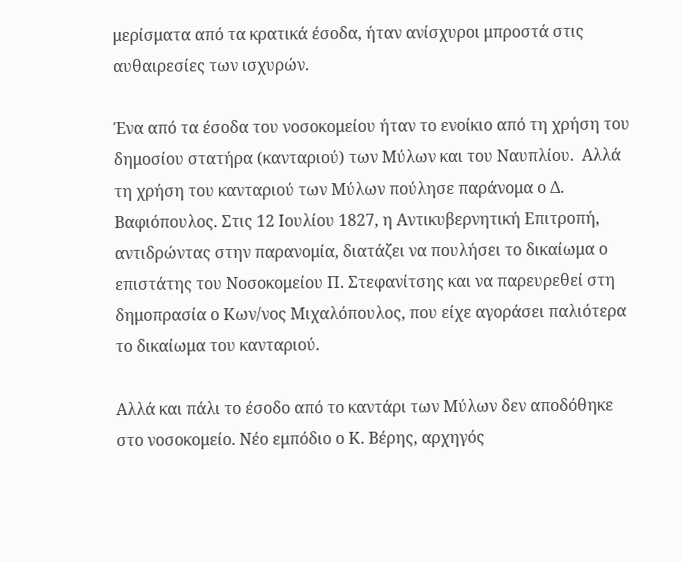μερίσματα από τα κρατικά έσοδα, ήταν ανίσχυροι μπροστά στις αυθαιρεσίες των ισχυρών.

Ένα από τα έσοδα του νοσοκομείου ήταν το ενοίκιο από τη χρήση του δημοσίου στατήρα (κανταριού) των Μύλων και του Ναυπλίου.  Αλλά τη χρήση του κανταριού των Μύλων πούλησε παράνομα ο Δ. Βαφιόπουλος. Στις 12 Ιουλίου 1827, η Αντικυβερνητική Επιτροπή, αντιδρώντας στην παρανομία, διατάζει να πουλήσει το δικαίωμα ο επιστάτης του Νοσοκομείου Π. Στεφανίτσης και να παρευρεθεί στη δημοπρασία ο Κων/νος Μιχαλόπουλος, που είχε αγοράσει παλιότερα το δικαίωμα του κανταριού.

Αλλά και πάλι το έσοδο από το καντάρι των Μύλων δεν αποδόθηκε στο νοσοκομείο. Νέο εμπόδιο ο Κ. Βέρης, αρχηγός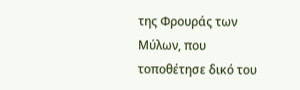της Φρουράς των Μύλων, που τοποθέτησε δικό του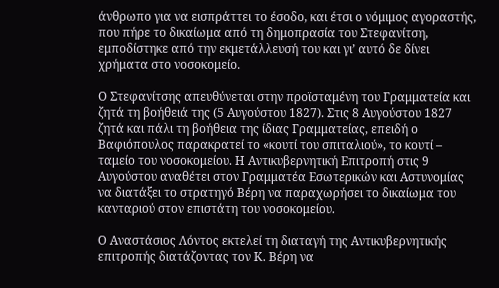άνθρωπο για να εισπράττει το έσοδο, και έτσι ο νόμιμος αγοραστής, που πήρε το δικαίωμα από τη δημοπρασία του Στεφανίτση, εμποδίστηκε από την εκμετάλλευσή του και γι’ αυτό δε δίνει χρήματα στο νοσοκομείο.

Ο Στεφανίτσης απευθύνεται στην προϊσταμένη του Γραμματεία και ζητά τη βοήθειά της (5 Αυγούστου 1827). Στις 8 Αυγούστου 1827 ζητά και πάλι τη βοήθεια της ίδιας Γραμματείας, επειδή ο Βαφιόπουλος παρακρατεί το «κουτί του σπιταλιού», το κουτί – ταμείο του νοσοκομείου. Η Αντικυβερνητική Επιτροπή στις 9 Αυγούστου αναθέτει στον Γραμματέα Εσωτερικών και Αστυνομίας να διατάξει το στρατηγό Βέρη να παραχωρήσει το δικαίωμα του κανταριού στον επιστάτη του νοσοκομείου.

Ο Αναστάσιος Λόντος εκτελεί τη διαταγή της Αντικυβερνητικής επιτροπής διατάζοντας τον Κ. Βέρη να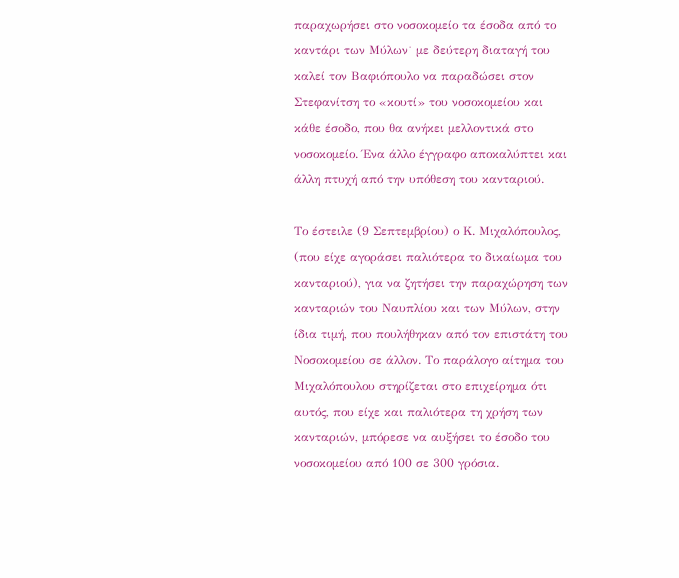παραχωρήσει στο νοσοκομείο τα έσοδα από το καντάρι των Μύλων˙ με δεύτερη διαταγή του καλεί τον Βαφιόπουλο να παραδώσει στον Στεφανίτση το «κουτί» του νοσοκομείου και κάθε έσοδο, που θα ανήκει μελλοντικά στο νοσοκομείο. Ένα άλλο έγγραφο αποκαλύπτει και άλλη πτυχή από την υπόθεση του κανταριού.

Το έστειλε (9 Σεπτεμβρίου) ο Κ. Μιχαλόπουλος, (που είχε αγοράσει παλιότερα το δικαίωμα του κανταριού), για να ζητήσει την παραχώρηση των κανταριών του Ναυπλίου και των Μύλων, στην ίδια τιμή, που πουλήθηκαν από τον επιστάτη του Νοσοκομείου σε άλλον. Το παράλογο αίτημα του Μιχαλόπουλου στηρίζεται στο επιχείρημα ότι αυτός, που είχε και παλιότερα τη χρήση των κανταριών, μπόρεσε να αυξήσει το έσοδο του νοσοκομείου από 100 σε 300 γρόσια.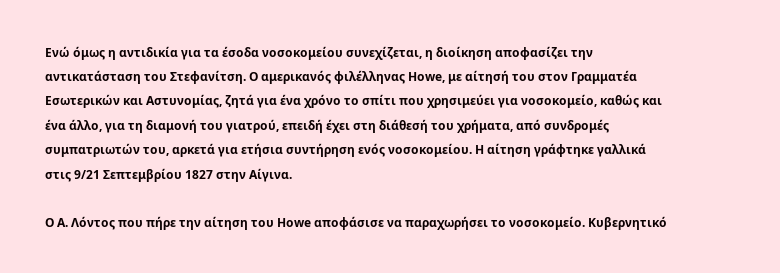Ενώ όμως η αντιδικία για τα έσοδα νοσοκομείου συνεχίζεται, η διοίκηση αποφασίζει την αντικατάσταση του Στεφανίτση. Ο αμερικανός φιλέλληνας Howe, με αίτησή του στον Γραμματέα Εσωτερικών και Αστυνομίας, ζητά για ένα χρόνο το σπίτι που χρησιμεύει για νοσοκομείο, καθώς και ένα άλλο, για τη διαμονή του γιατρού, επειδή έχει στη διάθεσή του χρήματα, από συνδρομές συμπατριωτών του, αρκετά για ετήσια συντήρηση ενός νοσοκομείου. Η αίτηση γράφτηκε γαλλικά στις 9/21 Σεπτεμβρίου 1827 στην Αίγινα.

Ο Α. Λόντος που πήρε την αίτηση του Howe αποφάσισε να παραχωρήσει το νοσοκομείο. Κυβερνητικό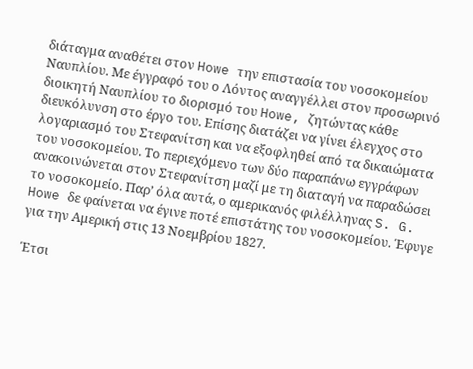διάταγμα αναθέτει στον Howe την επιστασία του νοσοκομείου Ναυπλίου. Με έγγραφό του ο Λόντος αναγγέλλει στον προσωρινό διοικητή Ναυπλίου το διορισμό του Howe, ζητώντας κάθε διευκόλυνση στο έργο του. Επίσης διατάζει να γίνει έλεγχος στο λογαριασμό του Στεφανίτση και να εξοφληθεί από τα δικαιώματα του νοσοκομείου. Το περιεχόμενο των δύο παραπάνω εγγράφων ανακοινώνεται στον Στεφανίτση μαζί με τη διαταγή να παραδώσει το νοσοκομείο. Παρ’ όλα αυτά, ο αμερικανός φιλέλληνας S. G. Howe δε φαίνεται να έγινε ποτέ επιστάτης του νοσοκομείου. Έφυγε για την Αμερική στις 13 Νοεμβρίου 1827.

Έτσι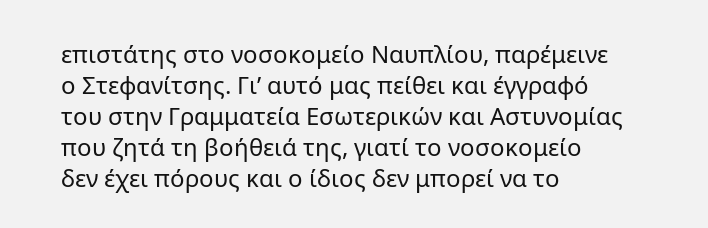επιστάτης στο νοσοκομείο Ναυπλίου, παρέμεινε ο Στεφανίτσης. Γι’ αυτό μας πείθει και έγγραφό του στην Γραμματεία Εσωτερικών και Αστυνομίας που ζητά τη βοήθειά της, γιατί το νοσοκομείο δεν έχει πόρους και ο ίδιος δεν μπορεί να το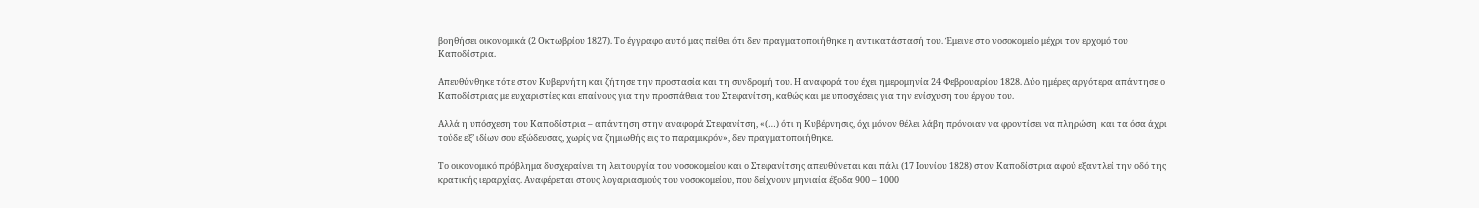βοηθήσει οικονομικά (2 Οκτωβρίου 1827). Το έγγραφο αυτό μας πείθει ότι δεν πραγματοποιήθηκε η αντικατάστασή του. Έμεινε στο νοσοκομείο μέχρι τον ερχομό του Καποδίστρια.

Απευθύνθηκε τότε στον Κυβερνήτη και ζήτησε την προστασία και τη συνδρομή του. Η αναφορά του έχει ημερομηνία 24 Φεβρουαρίου 1828. Δύο ημέρες αργότερα απάντησε ο Καποδίστριας με ευχαριστίες και επαίνους για την προσπάθεια του Στεφανίτση, καθώς και με υποσχέσεις για την ενίσχυση του έργου του.

Αλλά η υπόσχεση του Καποδίστρια – απάντηση στην αναφορά Στεφανίτση, «(…) ότι η Κυβέρνησις, όχι μόνον θέλει λάβη πρόνοιαν να φροντίσει να πληρώση  και τα όσα άχρι τούδε εξ’ ιδίων σου εξώδευσας, χωρίς να ζημιωθής εις το παραμικρόν», δεν πραγματοποιήθηκε.

Το οικονομικό πρόβλημα δυσχεραίνει τη λειτουργία του νοσοκομείου και ο Στεφανίτσης απευθύνεται και πάλι (17 Ιουνίου 1828) στον Καποδίστρια αφού εξαντλεί την οδό της κρατικής ιεραρχίας. Αναφέρεται στους λογαριασμούς του νοσοκομείου, που δείχνουν μηνιαία έξοδα 900 – 1000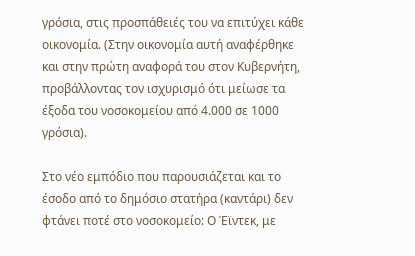γρόσια, στις προσπάθειές του να επιτύχει κάθε οικονομία. (Στην οικονομία αυτή αναφέρθηκε και στην πρώτη αναφορά του στον Κυβερνήτη, προβάλλοντας τον ισχυρισμό ότι μείωσε τα έξοδα του νοσοκομείου από 4.000 σε 1000 γρόσια).

Στο νέο εμπόδιο που παρουσιάζεται και το έσοδο από το δημόσιο στατήρα (καντάρι) δεν φτάνει ποτέ στο νοσοκομείο: Ο Έϊντεκ, με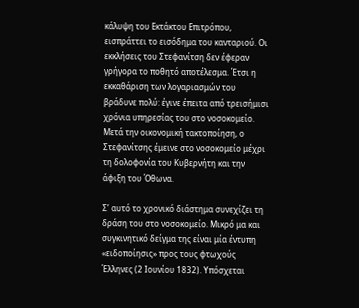κάλυψη του Εκτάκτου Επιτρόπου, εισπράττει το εισόδημα του κανταριού. Οι εκκλήσεις του Στεφανίτση δεν έφεραν γρήγορα το ποθητό αποτέλεσμα. Έτσι η εκκαθάριση των λογαριασμών του βράδυνε πολύ: έγινε έπειτα από τρεισήμισι χρόνια υπηρεσίας του στο νοσοκομείο. Μετά την οικονομική τακτοποίηση, ο Στεφανίτσης έμεινε στο νοσοκομείο μέχρι τη δολοφονία του Κυβερνήτη και την άφιξη του Όθωνα.

Σ’ αυτό το χρονικό διάστημα συνεχίζει τη δράση του στο νοσοκομείο. Μικρό μα και συγκινητικό δείγμα της είναι μία έντυπη «ειδοποίησις» προς τους φτωχούς Έλληνες (2 Ιουνίου 1832). Υπόσχεται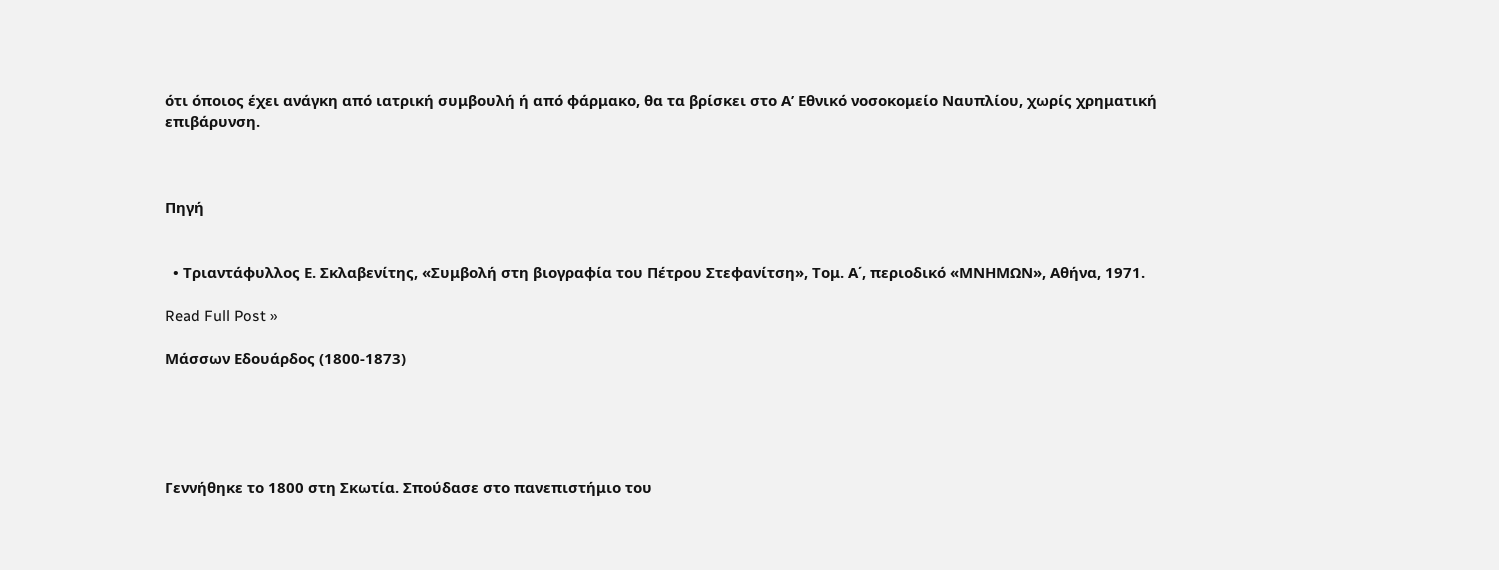ότι όποιος έχει ανάγκη από ιατρική συμβουλή ή από φάρμακο, θα τα βρίσκει στο Α’ Εθνικό νοσοκομείο Ναυπλίου, χωρίς χρηματική επιβάρυνση.



Πηγή


  • Τριαντάφυλλος Ε. Σκλαβενίτης, «Συμβολή στη βιογραφία του Πέτρου Στεφανίτση», Τομ. Α΄, περιοδικό «ΜΝΗΜΩΝ», Αθήνα, 1971.

Read Full Post »

Μάσσων Εδουάρδος (1800-1873)





Γεννήθηκε το 1800 στη Σκωτία. Σπούδασε στο πανεπιστήμιο του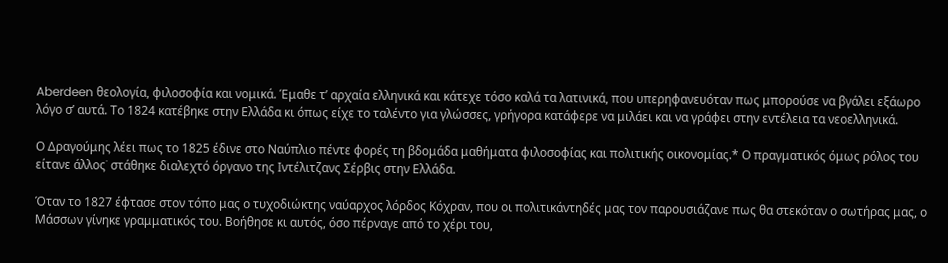Aberdeen θεολογία, φιλοσοφία και νομικά. Έμαθε τ’ αρχαία ελληνικά και κάτεχε τόσο καλά τα λατινικά, που υπερηφανευόταν πως μπορούσε να βγάλει εξάωρο λόγο σ’ αυτά. Το 1824 κατέβηκε στην Ελλάδα κι όπως είχε το ταλέντο για γλώσσες, γρήγορα κατάφερε να μιλάει και να γράφει στην εντέλεια τα νεοελληνικά.

Ο Δραγούμης λέει πως το 1825 έδινε στο Ναύπλιο πέντε φορές τη βδομάδα μαθήματα φιλοσοφίας και πολιτικής οικονομίας.* Ο πραγματικός όμως ρόλος του είτανε άλλος˙ στάθηκε διαλεχτό όργανο της Ιντέλιτζανς Σέρβις στην Ελλάδα.

Όταν το 1827 έφτασε στον τόπο μας ο τυχοδιώκτης ναύαρχος λόρδος Κόχραν, που οι πολιτικάντηδές μας τον παρουσιάζανε πως θα στεκόταν ο σωτήρας μας, ο Μάσσων γίνηκε γραμματικός του. Βοήθησε κι αυτός, όσο πέρναγε από το χέρι του,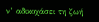ν’ αδικοχάσει τη ζωή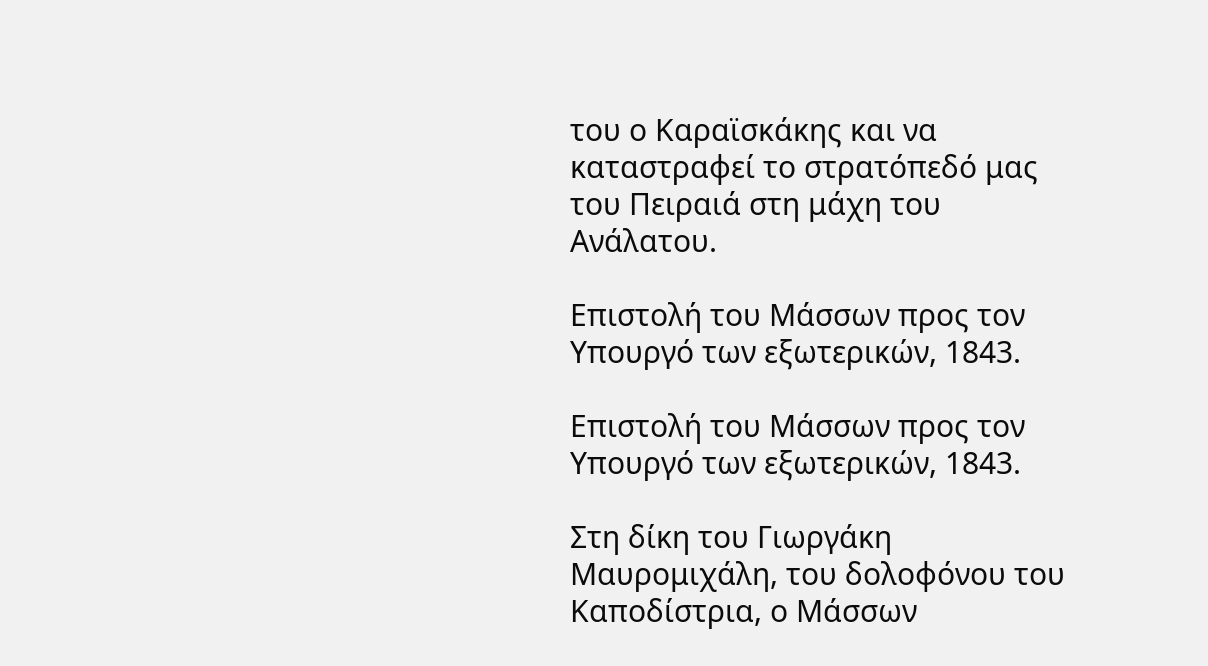του ο Καραϊσκάκης και να καταστραφεί το στρατόπεδό μας του Πειραιά στη μάχη του Ανάλατου.

Επιστολή του Μάσσων προς τον Υπουργό των εξωτερικών, 1843.

Επιστολή του Μάσσων προς τον Υπουργό των εξωτερικών, 1843.

Στη δίκη του Γιωργάκη Μαυρομιχάλη, του δολοφόνου του Καποδίστρια, ο Μάσσων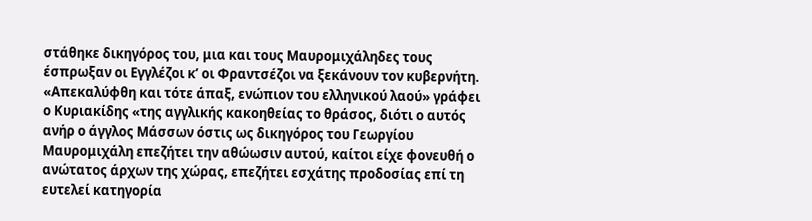στάθηκε δικηγόρος του, μια και τους Μαυρομιχάληδες τους έσπρωξαν οι Εγγλέζοι κ’ οι Φραντσέζοι να ξεκάνουν τον κυβερνήτη. «Απεκαλύφθη και τότε άπαξ, ενώπιον του ελληνικού λαού» γράφει ο Κυριακίδης «της αγγλικής κακοηθείας το θράσος, διότι ο αυτός ανήρ ο άγγλος Μάσσων όστις ως δικηγόρος του Γεωργίου Μαυρομιχάλη επεζήτει την αθώωσιν αυτού, καίτοι είχε φονευθή ο ανώτατος άρχων της χώρας, επεζήτει εσχάτης προδοσίας επί τη ευτελεί κατηγορία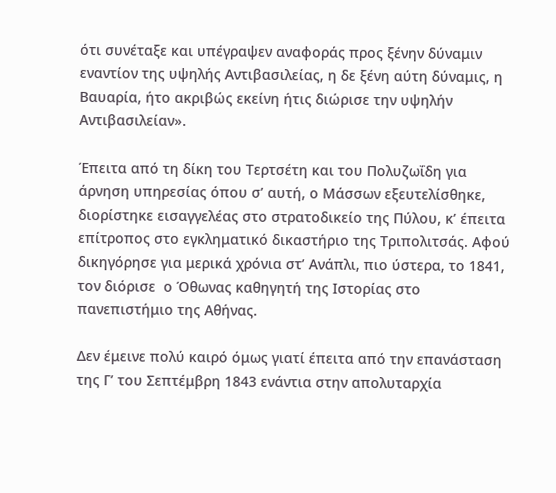ότι συνέταξε και υπέγραψεν αναφοράς προς ξένην δύναμιν εναντίον της υψηλής Αντιβασιλείας, η δε ξένη αύτη δύναμις, η Βαυαρία, ήτο ακριβώς εκείνη ήτις διώρισε την υψηλήν Αντιβασιλείαν».

Έπειτα από τη δίκη του Τερτσέτη και του Πολυζωΐδη για άρνηση υπηρεσίας όπου σ’ αυτή, ο Μάσσων εξευτελίσθηκε, διορίστηκε εισαγγελέας στο στρατοδικείο της Πύλου, κ’ έπειτα επίτροπος στο εγκληματικό δικαστήριο της Τριπολιτσάς. Αφού δικηγόρησε για μερικά χρόνια στ’ Ανάπλι, πιο ύστερα, το 1841, τον διόρισε  ο Όθωνας καθηγητή της Ιστορίας στο πανεπιστήμιο της Αθήνας.

Δεν έμεινε πολύ καιρό όμως γιατί έπειτα από την επανάσταση της Γ’ του Σεπτέμβρη 1843 ενάντια στην απολυταρχία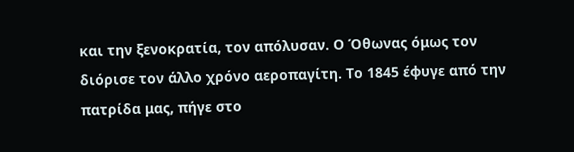και την ξενοκρατία, τον απόλυσαν. Ο Όθωνας όμως τον διόρισε τον άλλο χρόνο αεροπαγίτη. Το 1845 έφυγε από την πατρίδα μας, πήγε στο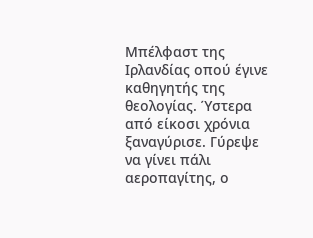Μπέλφαστ της Ιρλανδίας οπού έγινε καθηγητής της θεολογίας. Ύστερα από είκοσι χρόνια ξαναγύρισε. Γύρεψε να γίνει πάλι αεροπαγίτης, ο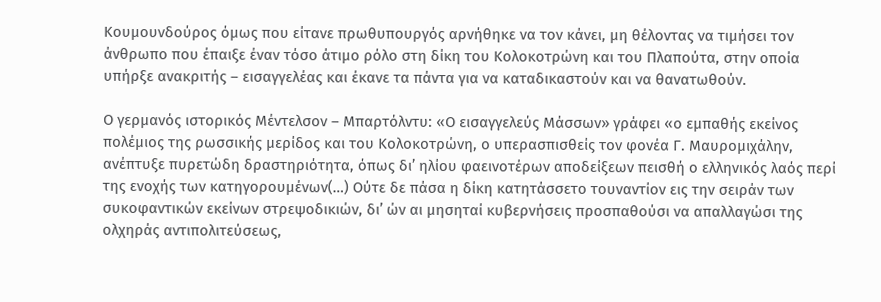Κουμουνδούρος όμως που είτανε πρωθυπουργός αρνήθηκε να τον κάνει, μη θέλοντας να τιμήσει τον άνθρωπο που έπαιξε έναν τόσο άτιμο ρόλο στη δίκη του Κολοκοτρώνη και του Πλαπούτα, στην οποία υπήρξε ανακριτής – εισαγγελέας και έκανε τα πάντα για να καταδικαστούν και να θανατωθούν.

Ο γερμανός ιστορικός Μέντελσον – Μπαρτόλντυ: «Ο εισαγγελεύς Μάσσων» γράφει «ο εμπαθής εκείνος πολέμιος της ρωσσικής μερίδος και του Κολοκοτρώνη, ο υπερασπισθείς τον φονέα Γ. Μαυρομιχάλην, ανέπτυξε πυρετώδη δραστηριότητα, όπως δι’ ηλίου φαεινοτέρων αποδείξεων πεισθή ο ελληνικός λαός περί της ενοχής των κατηγορουμένων(…) Ούτε δε πάσα η δίκη κατητάσσετο τουναντίον εις την σειράν των συκοφαντικών εκείνων στρεψοδικιών, δι’ ών αι μησηταί κυβερνήσεις προσπαθούσι να απαλλαγώσι της ολχηράς αντιπολιτεύσεως,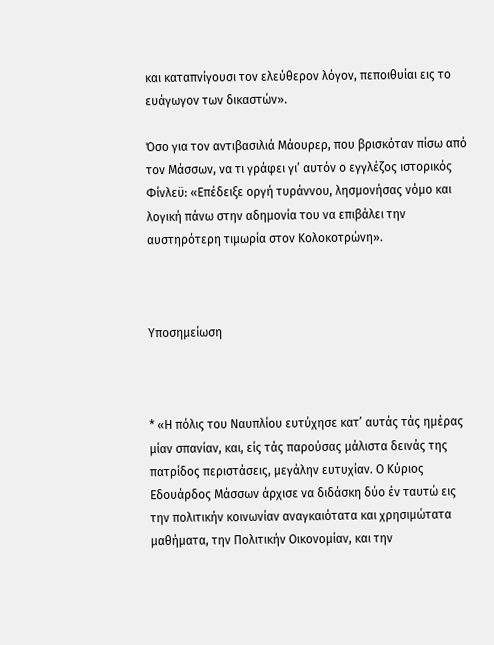και καταπνίγουσι τον ελεύθερον λόγον, πεποιθυίαι εις το ευάγωγον των δικαστών».

Όσο για τον αντιβασιλιά Μάουρερ, που βρισκόταν πίσω από τον Μάσσων, να τι γράφει γι’ αυτόν ο εγγλέζος ιστορικός Φίνλεϋ: «Επέδειξε οργή τυράννου, λησμονήσας νόμο και λογική πάνω στην αδημονία του να επιβάλει την αυστηρότερη τιμωρία στον Κολοκοτρώνη».



Υποσημείωση



* «Η πόλις του Ναυπλίου ευτύχησε κατ’ αυτάς τάς ημέρας μίαν σπανίαν, και, είς τάς παρούσας μάλιστα δεινάς της πατρίδος περιστάσεις, μεγάλην ευτυχίαν. Ο Κύριος Εδουάρδος Μάσσων άρχισε να διδάσκη δύο έν ταυτώ εις την πολιτικήν κοινωνίαν αναγκαιότατα και χρησιμώτατα μαθήματα, την Πολιτικήν Οικονομίαν, και την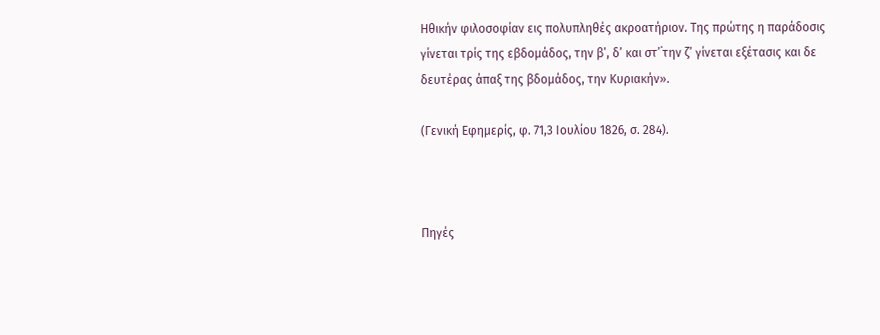Ηθικήν φιλοσοφίαν εις πολυπληθές ακροατήριον. Της πρώτης η παράδοσις γίνεται τρίς της εβδομάδος, την β’, δ’ και στ’˙την ζ’ γίνεται εξέτασις και δε δευτέρας άπαξ της βδομάδος, την Κυριακήν».

(Γενική Εφημερίς, φ. 71,3 Ιουλίου 1826, σ. 284).



Πηγές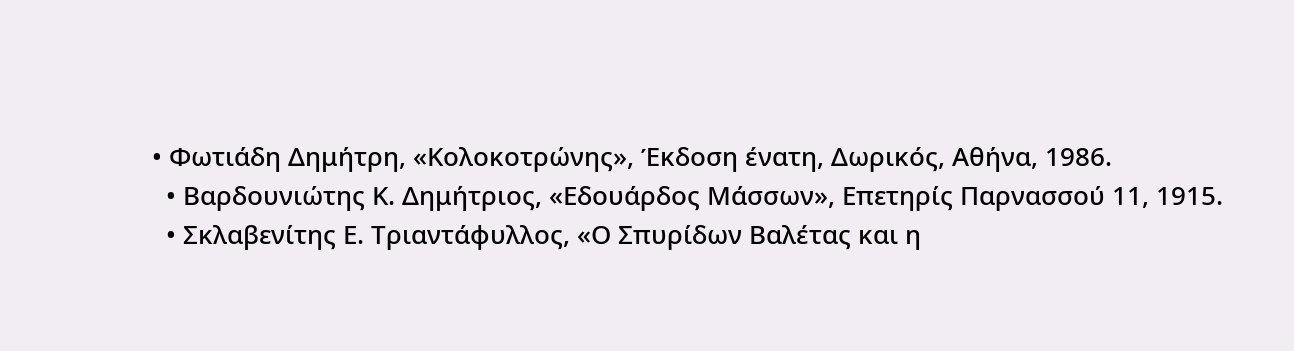• Φωτιάδη Δημήτρη, «Κολοκοτρώνης», Έκδοση ένατη, Δωρικός, Αθήνα, 1986.
  • Βαρδουνιώτης Κ. Δημήτριος, «Εδουάρδος Μάσσων», Επετηρίς Παρνασσού 11, 1915.
  • Σκλαβενίτης Ε. Τριαντάφυλλος, «Ο Σπυρίδων Βαλέτας και η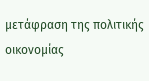μετάφραση της πολιτικής οικονομίας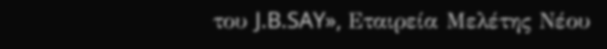του J.B.SAY», Εταιρεία Μελέτης Νέου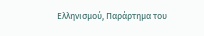Ελληνισμού, Παράρτημα του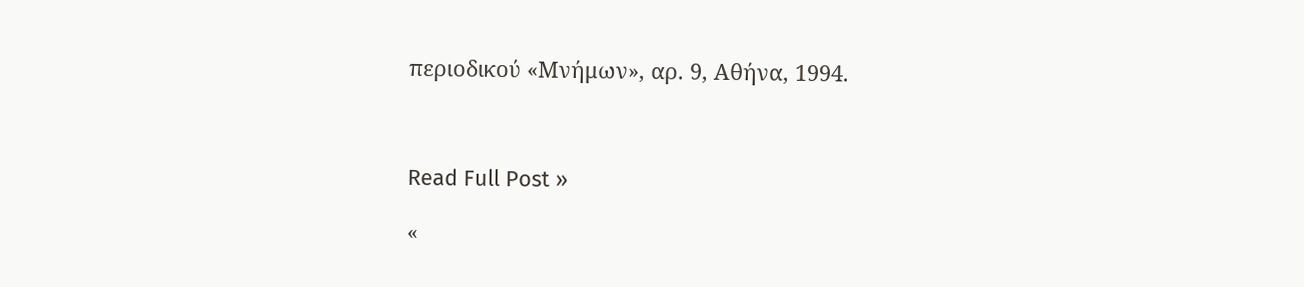περιοδικού «Μνήμων», αρ. 9, Αθήνα, 1994.



Read Full Post »

«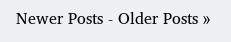Newer Posts - Older Posts »